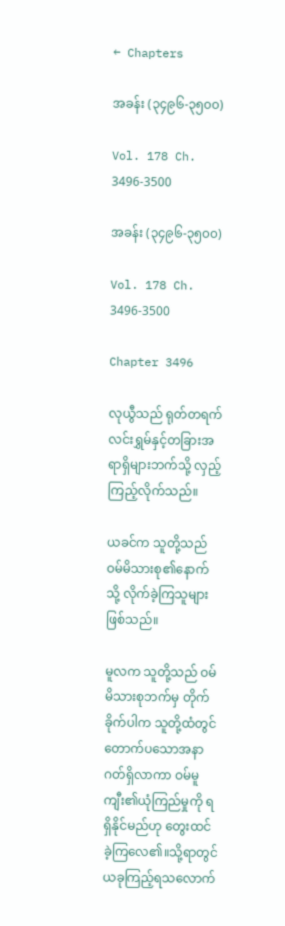← Chapters

အခန်း (၃၄၉၆-၃၅၀၀)

Vol. 178 Ch. 3496-3500

အခန်း (၃၄၉၆-၃၅၀၀)

Vol. 178 Ch. 3496-3500

Chapter 3496

လုယွီသည် ရုတ်တရက် လင်းရွှမ်နှင့်တခြားအရာရှိများဘက်သို့ လှည့်ကြည့်လိုက်သည်။

ယခင်က သူတို့သည် ဝမ်မိသားစု၏နောက်သို့ လိုက်ခဲ့ကြသူများဖြစ်သည်။

မူလက သူတို့သည် ဝမ်မိသားစုဘက်မှ တိုက်ခိုက်ပါက သူတို့ထံတွင် တောက်ပသောအနာဂတ်ရှိလာကာ ဝမ်မူကျီး၏ယုံကြည်မှုကို ရရှိနိုင်မည်ဟု တွေးထင်ခဲ့ကြလေ၏။သို့ရာတွင် ယခုကြည့်ရသလောက်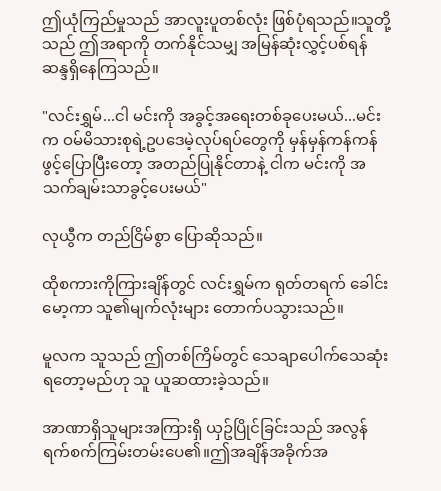ဤယုံကြည်မှုသည် အာလူးပူတစ်လုံး ဖြစ်ပုံရသည်။သူတို့သည် ဤအရာကို တက်နိုင်သမျှ အမြန်ဆုံးလွှင့်ပစ်ရန် ဆန္ဒရှိနေကြသည်။

"လင်းရွှမ်...ငါ မင်းကို အခွင့်အရေးတစ်ခုပေးမယ်...မင်းက ဝမ်မိသားစုရဲ့ဥပဒေမဲ့လုပ်ရပ်တွေကို မှန်မှန်ကန်ကန် ဖွင့်ပြောပြီးတော့ အတည်ပြုနိုင်တာနဲ့ ငါက မင်းကို အသက်ချမ်းသာခွင့်ပေးမယ်"

လုယွီက တည်ငြိမ်စွာ ပြောဆိုသည်။

ထိုစကားကိုကြားချိန်တွင် လင်းရွှမ်က ရုတ်တရက် ခေါင်းမော့ကာ သူ၏မျက်လုံးများ တောက်ပသွားသည်။

မူလက သူသည် ဤတစ်ကြိမ်တွင် သေချာပေါက်သေဆုံးရတော့မည်ဟု သူ ယူဆထားခဲ့သည်။

အာဏာရှိသူများအကြားရှိ ယှဥ်ပြိုင်ခြင်းသည် အလွန်ရက်စက်ကြမ်းတမ်းပေ၏။ဤအချိန်အခိုက်အ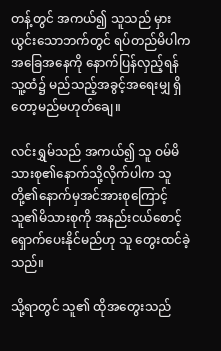တန့်တွင် အကယ်၍ သူသည် မှားယွင်းသောဘက်တွင် ရပ်တည်မိပါက အခြေအနေကို နောက်ပြန်လှည့်ရန် သူ့ထံ၌ မည်သည့်အခွင့်အရေးမျှ ရှိတော့မည်မဟုတ်ချေ။

လင်းရွှမ်သည် အကယ်၍ သူ ဝမ်မိသားစု၏နောက်သို့လိုက်ပါက သူတို့၏နောက်မှအင်အားစုကြောင့် သူ၏မိသားစုကို အနည်းငယ်စောင့်ရှောက်ပေးနိုင်မည်ဟု သူ တွေးထင်ခဲ့သည်။

သို့ရာတွင် သူ၏ ထိုအတွေးသည်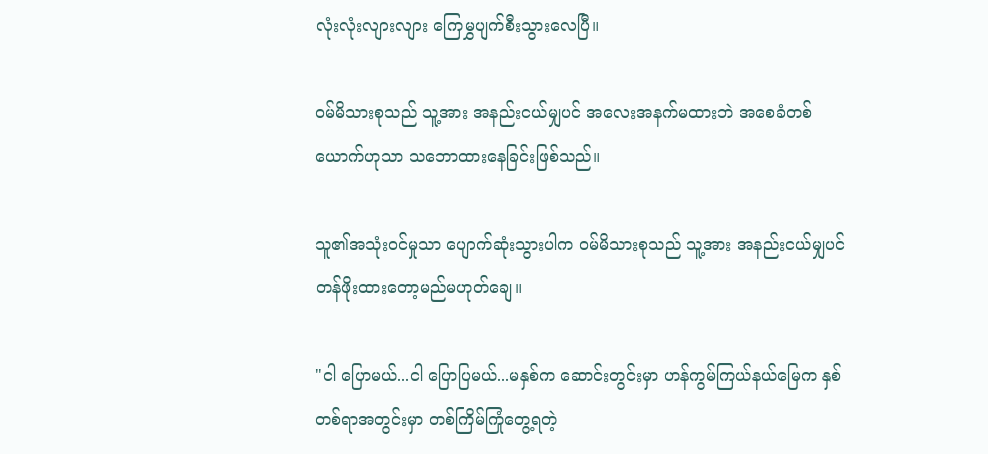လုံးလုံးလျားလျား ကြေမွှပျက်စီးသွားလေပြီ။

ဝမ်မိသားစုသည် သူ့အား အနည်းငယ်မျှပင် အလေးအနက်မထားဘဲ အစေခံတစ်ယောက်ဟုသာ သဘောထားနေခြင်းဖြစ်သည်။

သူ၏အသုံးဝင်မှုသာ ပျောက်ဆုံးသွားပါက ဝမ်မိသားစုသည် သူ့အား အနည်းငယ်မျှပင် တန်ဖိုးထားတော့မည်မဟုတ်ချေ။

"ငါ ပြောမယ်...ငါ ပြောပြမယ်...မနှစ်က ဆောင်းတွင်းမှာ ဟန်ကွမ်ကြယ်နယ်မြေက နှစ်တစ်ရာအတွင်းမှာ တစ်ကြိမ်ကြုံတွေ့ရတဲ့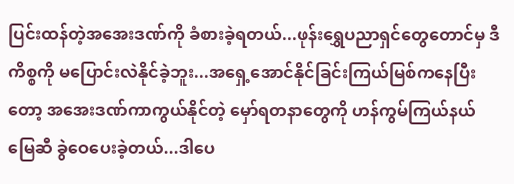ပြင်းထန်တဲ့အအေးဒဏ်ကို ခံစားခဲ့ရတယ်...ဖုန်းရွှေပညာရှင်တွေတောင်မှ ဒီကိစ္စကို မပြောင်းလဲနိုင်ခဲ့ဘူး...အရှေ့အောင်နိုင်ခြင်းကြယ်မြစ်ကနေပြီးတော့ အအေးဒဏ်ကာကွယ်နိုင်တဲ့ မှော်ရတနာတွေကို ဟန်ကွမ်ကြယ်နယ်မြေဆီ ခွဲဝေပေးခဲ့တယ်...ဒါပေ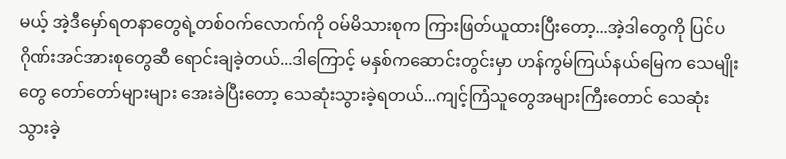မယ့် အဲ့ဒီမှော်ရတနာတွေရဲ့တစ်ဝက်လောက်ကို ဝမ်မိသားစုက ကြားဖြတ်ယူထားပြီးတော့...အဲ့ဒါတွေကို ပြင်ပဂိုဏ်းအင်အားစုတွေဆီ ရောင်းချခဲ့တယ်...ဒါကြောင့် မနှစ်ကဆောင်းတွင်းမှာ ဟန်ကွမ်ကြယ်နယ်မြေက သေမျိုးတွေ တော်တော်များများ အေးခဲပြီးတော့ သေဆုံးသွားခဲ့ရတယ်...ကျင့်ကြံသူတွေအများကြီးတောင် သေဆုံးသွားခဲ့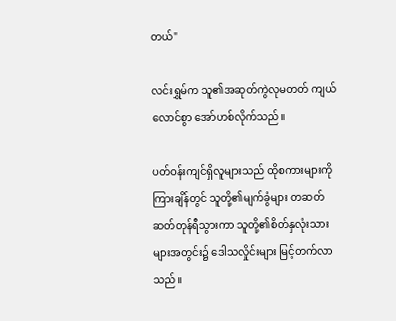တယ်"

လင်းရွှမ်က သူ၏အဆုတ်ကွဲလုမတတ် ကျယ်လောင်စွာ အော်ဟစ်လိုက်သည်။

ပတ်ဝန်းကျင်ရှိလူများသည် ထိုစကားများကိုကြားချိန်တွင် သူတို့၏မျက်ခွံများ တဆတ်ဆတ်တုန်ရီသွားကာ သူတို့၏စိတ်နှလုံးသားများအတွင်း၌ ဒေါသလှိုင်းများ မြင့်တက်လာသည်။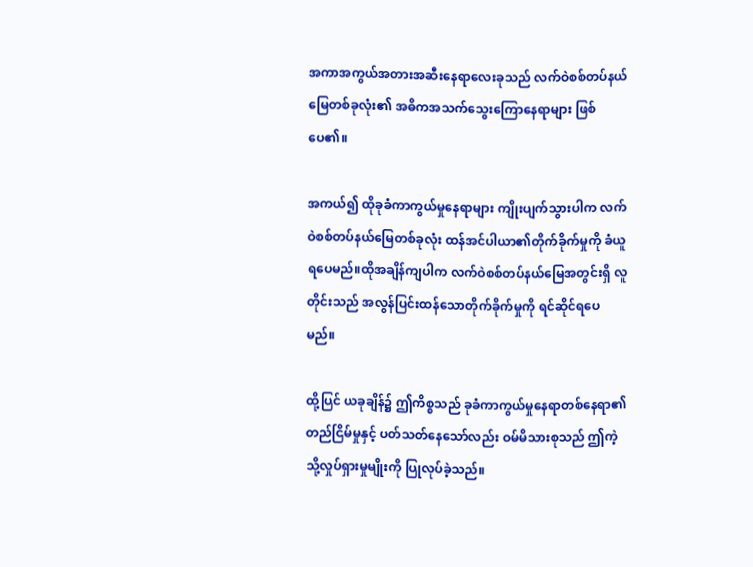အကာအကွယ်အတားအဆီးနေရာလေးခုသည် လက်ဝဲစစ်တပ်နယ်မြေတစ်ခုလုံး၏ အဓိကအသက်သွေးကြောနေရာများ ဖြစ်ပေ၏။

အကယ်၍ ထိုခုခံကာကွယ်မှုနေရာများ ကျိုးပျက်သွားပါက လက်ဝဲစစ်တပ်နယ်မြေတစ်ခုလုံး ထန်အင်ပါယာ၏တိုက်ခိုက်မှုကို ခံယူရပေမည်။ထိုအချိန်ကျပါက လက်ဝဲစစ်တပ်နယ်မြေအတွင်းရှိ လူတိုင်းသည် အလွန်ပြင်းထန်သောတိုက်ခိုက်မှုကို ရင်ဆိုင်ရပေမည်။

ထို့ပြင် ယခုချိန်၌ ဤကိစ္စသည် ခုခံကာကွယ်မှုနေရာတစ်နေရာ၏တည်ငြိမ်မှုနှင့် ပတ်သတ်နေသော်လည်း ဝမ်မိသားစုသည် ဤကဲ့သို့လှုပ်ရှားမှုမျိုးကို ပြုလုပ်ခဲ့သည်။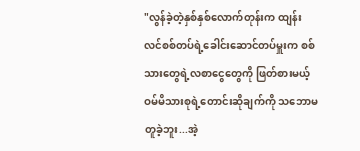"လွန်ခဲ့တဲ့နှစ်နှစ်လောက်တုန်းက ထျန်းလင်စစ်တပ်ရဲ့ခေါင်းဆောင်တပ်မှူးက စစ်သားတွေရဲ့လစာငွေတွေကို ဖြတ်စားမယ့် ဝမ်မိသားစုရဲ့တောင်းဆိုချက်ကို သဘောမတူခဲ့ဘူး...အဲ့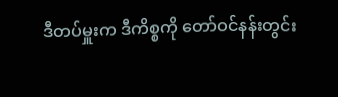ဒီတပ်မှူးက ဒီကိစ္စကို တော်ဝင်နန်းတွင်း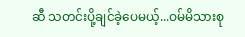ဆီ သတင်းပို့ချင်ခဲ့ပေမယ့်...ဝမ်မိသားစု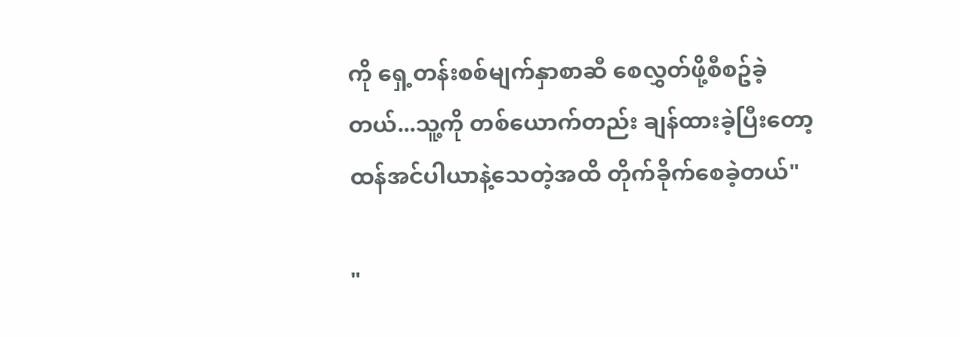ကို ရှေ့တန်းစစ်မျက်နှာစာဆီ စေလွှတ်ဖို့စီစဥ်ခဲ့တယ်...သူ့ကို တစ်ယောက်တည်း ချန်ထားခဲ့ပြီးတော့ ထန်အင်ပါယာနဲ့သေတဲ့အထိ တိုက်ခိုက်စေခဲ့တယ်"

"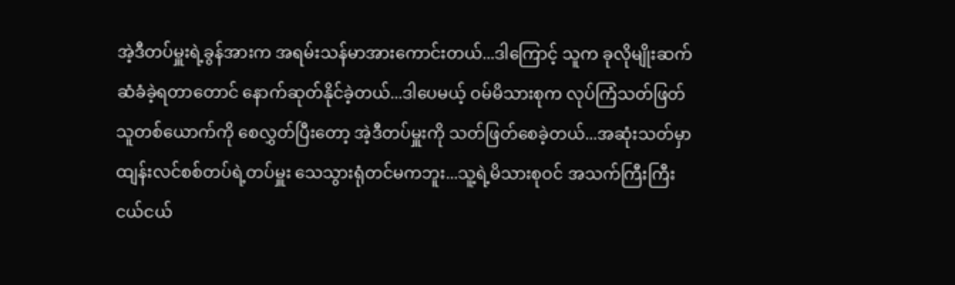အဲ့ဒီတပ်မှူးရဲ့ခွန်အားက အရမ်းသန်မာအားကောင်းတယ်...ဒါကြောင့် သူက ခုလိုမျိုးဆက်ဆံခံခဲ့ရတာတောင် နောက်ဆုတ်နိုင်ခဲ့တယ်...ဒါပေမယ့် ဝမ်မိသားစုက လုပ်ကြံသတ်ဖြတ်သူတစ်ယောက်ကို စေလွှတ်ပြီးတော့ အဲ့ဒီတပ်မှူးကို သတ်ဖြတ်စေခဲ့တယ်...အဆုံးသတ်မှာ ထျန်းလင်စစ်တပ်ရဲ့တပ်မှူး သေသွားရုံတင်မကဘူး...သူ့ရဲ့မိသားစုဝင် အသက်ကြီးကြီးငယ်ငယ်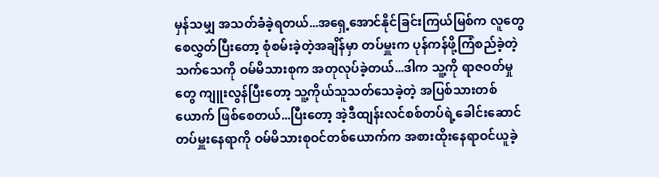မှန်သမျှ အသတ်ခံခဲ့ရတယ်...အရှေ့အောင်နိုင်ခြင်းကြယ်မြစ်က လူတွေစေလွှတ်ပြီးတော့ စုံစမ်းခဲ့တဲ့အချိန်မှာ တပ်မှူးက ပုန်ကန်ဖို့ကြံစည်ခဲ့တဲ့သက်သေကို ဝမ်မိသားစုက အတုလုပ်ခဲ့တယ်...ဒါက သူ့ကို ရာဇဝတ်မှုတွေ ကျူးလွန်ပြီးတော့ သူ့ကိုယ်သူသတ်သေခဲ့တဲ့ အပြစ်သားတစ်ယောက် ဖြစ်စေတယ်...ပြီးတော့ အဲ့ဒီထျန်းလင်စစ်တပ်ရဲ့ခေါင်းဆောင်တပ်မှူးနေရာကို ဝမ်မိသားစုဝင်တစ်ယောက်က အစားထိုးနေရာဝင်ယူခဲ့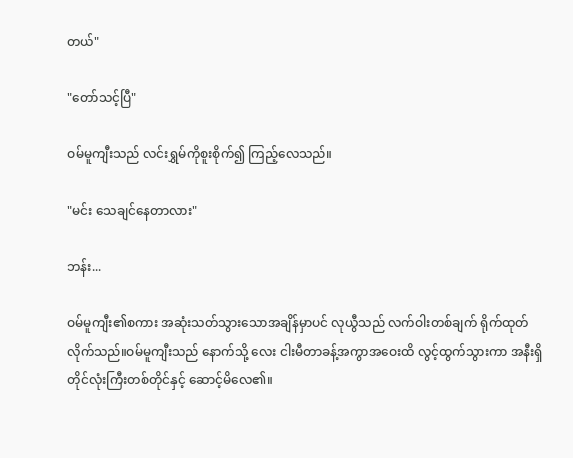တယ်"

"တော်သင့်ပြီ"

ဝမ်မူကျီးသည် လင်းရွှမ်ကိုစူးစိုက်၍ ကြည့်လေသည်။

"မင်း သေချင်နေတာလား"

ဘန်း...

ဝမ်မူကျီး၏စကား အဆုံးသတ်သွားသောအချိန်မှာပင် လုယွီသည် လက်ဝါးတစ်ချက် ရိုက်ထုတ်လိုက်သည်။ဝမ်မူကျီးသည် နောက်သို့ လေး ငါးမီတာခန့်အကွာအဝေးထိ လွင့်ထွက်သွားကာ အနီးရှိ တိုင်လုံးကြီးတစ်တိုင်နှင့် ဆောင့်မိလေ၏။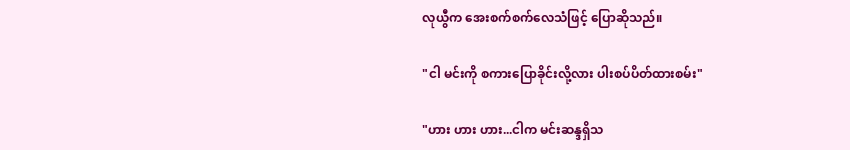လုယွီက အေးစက်စက်လေသံဖြင့် ပြောဆိုသည်။

"ငါ မင်းကို စကားပြောခိုင်းလို့လား ပါးစပ်ပိတ်ထားစမ်း"

"ဟား ဟား ဟား...ငါက မင်းဆန္ဒရှိသ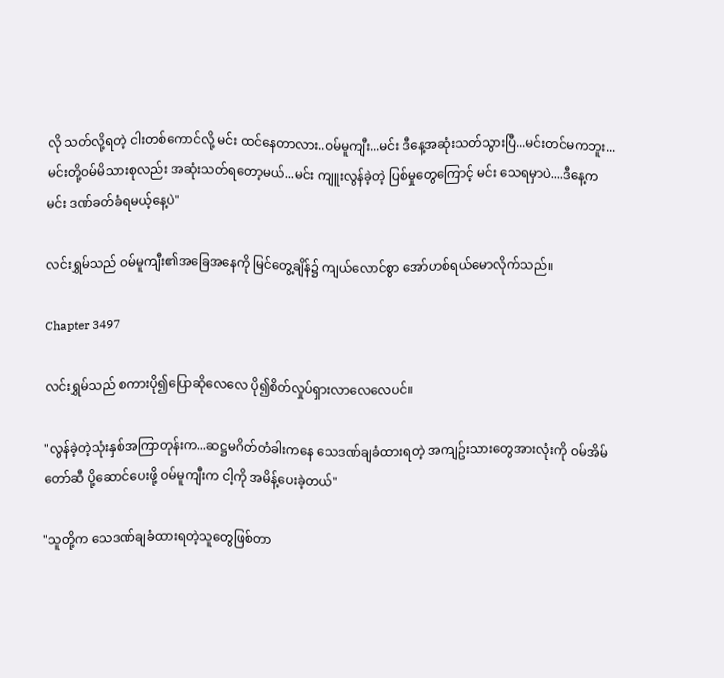လို သတ်လို့ရတဲ့ ငါးတစ်ကောင်လို့ မင်း ထင်နေတာလား..ဝမ်မူကျီး...မင်း ဒီနေ့အဆုံးသတ်သွားပြီ...မင်းတင်မကဘူး...မင်းတို့ဝမ်မိသားစုလည်း အဆုံးသတ်ရတော့မယ်...မင်း ကျူးလွန်ခဲ့တဲ့ ပြစ်မှုတွေကြောင့် မင်း သေရမှာပဲ....ဒီနေ့က မင်း ဒဏ်ခတ်ခံရမယ့်နေ့ပဲ"

လင်းရွှမ်သည် ဝမ်မူကျီး၏အခြေအနေကို မြင်တွေ့ချိန်၌ ကျယ်လောင်စွာ အော်ဟစ်ရယ်မောလိုက်သည်။

Chapter 3497

လင်းရွှမ်သည် စကားပို၍ပြောဆိုလေလေ ပို၍စိတ်လှုပ်ရှားလာလေလေပင်။

"လွန်ခဲ့တဲ့သုံးနှစ်အကြာတုန်းက...ဆဋ္ဌမဂိတ်တံခါးကနေ သေဒဏ်ချခံထားရတဲ့ အကျဥ်းသားတွေအားလုံးကို ဝမ်အိမ်တော်ဆီ ပို့ဆောင်ပေးဖို့ ဝမ်မူကျီးက ငါ့ကို အမိန့်ပေးခဲ့တယ်"

"သူတို့က သေဒဏ်ချခံထားရတဲ့သူတွေဖြစ်တာ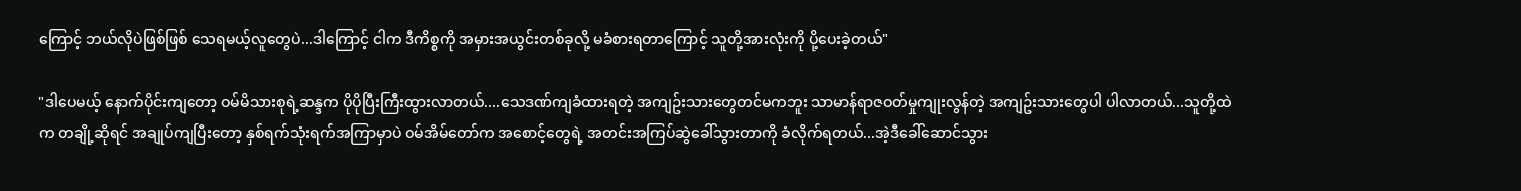ကြောင့် ဘယ်လိုပဲဖြစ်ဖြစ် သေရမယ့်လူတွေပဲ...ဒါကြောင့် ငါက ဒီကိစ္စကို အမှားအယွင်းတစ်ခုလို့ မခံစားရတာကြောင့် သူတို့အားလုံးကို ပို့ပေးခဲ့တယ်"

"ဒါပေမယ့် နောက်ပိုင်းကျတော့ ဝမ်မိသားစုရဲ့ဆန္ဒက ပိုပိုပြီးကြီးထွားလာတယ်....သေဒဏ်ကျခံထားရတဲ့ အကျဥ်းသားတွေတင်မကဘူး သာမာန်ရာဇဝတ်မှုကျုးလွန်တဲ့ အကျဥ်းသားတွေပါ ပါလာတယ်...သူတို့ထဲက တချို့ဆိုရင် အချုပ်ကျပြီးတော့ နှစ်ရက်သုံးရက်အကြာမှာပဲ ဝမ်အိမ်တော်က အစောင့်တွေရဲ့ အတင်းအကြပ်ဆွဲခေါ်သွားတာကို ခံလိုက်ရတယ်...အဲ့ဒီခေါ်ဆောင်သွား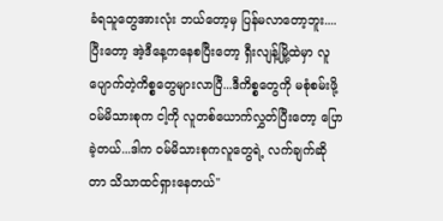ခံရသူတွေအားလုံး ဘယ်တော့မှ ပြန်မလာတော့ဘူး....ပြီးတော့ အဲ့ဒီနေ့ကနေစပြီးတော့ ရှီးလျန့်မြို့ထဲမှာ လူပျောက်တဲ့ကိစ္စတွေများလာပြီ...ဒီကိစ္စတွေကို မစုံစမ်းဖို့ ဝမ်မိသားစုက ငါ့ကို လူတစ်ယောက်လွှတ်ပြီးတော့ ပြောခဲ့တယ်...ဒါက ဝမ်မိသားစုကလူတွေရဲ့ လက်ချက်ဆိုတာ သိသာထင်ရှားနေတယ်"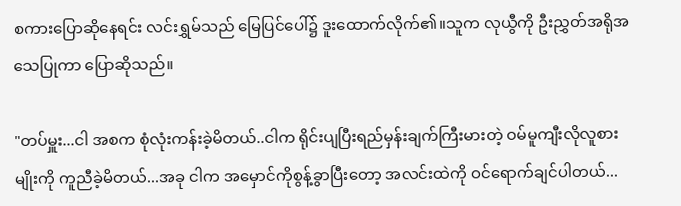စကားပြောဆိုနေရင်း လင်းရွှမ်သည် မြေပြင်ပေါ်၌ ဒူးထောက်လိုက်၏။သူက လုယွီကို ဦးညွှတ်အရိုအသေပြုကာ ပြောဆိုသည်။

"တပ်မှူး...ငါ အစက စုံလုံးကန်းခဲ့မိတယ်..ငါက ရိုင်းပျပြီးရည်မှန်းချက်ကြီးမားတဲ့ ဝမ်မူကျီးလိုလူစားမျိုးကို ကူညီခဲ့မိတယ်...အခု ငါက အမှောင်ကိုစွန့်ခွာပြီးတော့ အလင်းထဲကို ဝင်ရောက်ချင်ပါတယ်...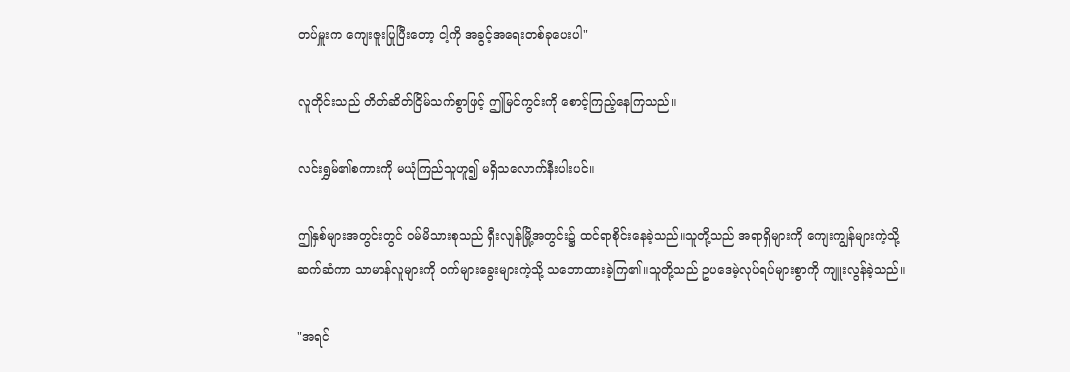တပ်မှူးက ကျေးဇူးပြုပြီးတော့ ငါ့ကို အခွင့်အရေးတစ်ခုပေးပါ"

လူတိုင်းသည် တိတ်ဆိတ်ငြိမ်သက်စွာဖြင့် ဤမြင်ကွင်းကို စောင့်ကြည့်နေကြသည်။

လင်းရွှမ်၏စကားကို မယုံကြည်သူဟူ၍ မရှိသလောက်နီးပါးပင်။

ဤနှစ်များအတွင်းတွင် ဝမ်မိသားစုသည် ရှီးလျန်မြို့အတွင်း၌ ထင်ရာစိုင်းနေခဲ့သည်။သူတို့သည် အရာရှိများကို ကျေးကျွန်များကဲ့သို့ ဆက်ဆံကာ သာမာန်လူများကို ဝက်များခွေးများကဲ့သို့ သဘောထားခဲ့ကြ၏။သူတို့သည် ဥပဒေမဲ့လုပ်ရပ်များစွာကို ကျူးလွန်ခဲ့သည်။

"အရင်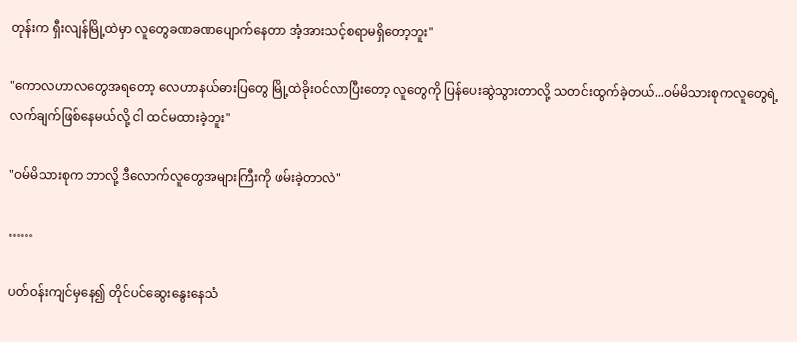တုန်းက ရှီးလျန်မြို့ထဲမှာ လူတွေခဏခဏပျောက်နေတာ အံ့အားသင့်စရာမရှိတော့ဘူး"

"ကောလဟာလတွေအရတော့ လေဟာနယ်ဓားပြတွေ မြို့ထဲခိုးဝင်လာပြီးတော့ လူတွေကို ပြန်ပေးဆွဲသွားတာလို့ သတင်းထွက်ခဲ့တယ်...ဝမ်မိသားစုကလူတွေရဲ့ လက်ချက်ဖြစ်နေမယ်လို့ ငါ ထင်မထားခဲ့ဘူး"

"ဝမ်မိသားစုက ဘာလို့ ဒီလောက်လူတွေအများကြီးကို ဖမ်းခဲ့တာလဲ"

……

ပတ်ဝန်းကျင်မှနေ၍ တိုင်ပင်ဆွေးနွေးနေသံ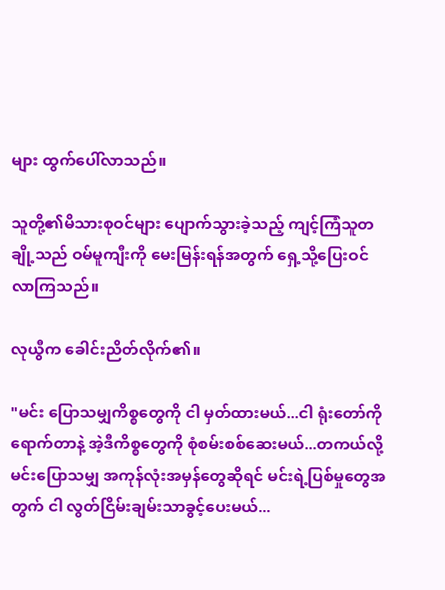များ ထွက်ပေါ်လာသည်။

သူတို့၏မိသားစုဝင်များ ပျောက်သွားခဲ့သည့် ကျင့်ကြံသူတချို့သည် ဝမ်မူကျီးကို မေးမြန်းရန်အတွက် ရှေ့သို့ပြေးဝင်လာကြသည်။

လုယွီက ခေါင်းညိတ်လိုက်၏။

"မင်း ပြောသမျှကိစ္စတွေကို ငါ မှတ်ထားမယ်...ငါ ရုံးတော်ကိုရောက်တာနဲ့ အဲ့ဒီကိစ္စတွေကို စုံစမ်းစစ်ဆေးမယ်...တကယ်လို့ မင်းပြောသမျှ အကုန်လုံးအမှန်တွေဆိုရင် မင်းရဲ့ပြစ်မှုတွေအတွက် ငါ လွတ်ငြိမ်းချမ်းသာခွင့်ပေးမယ်...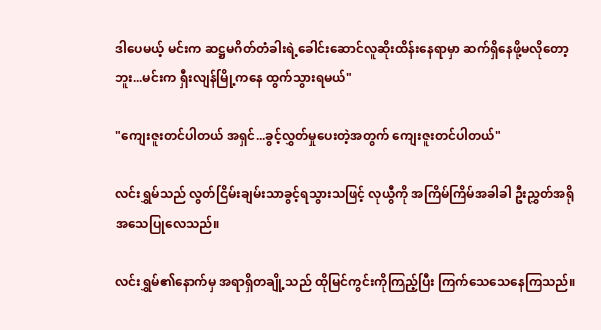ဒါပေမယ့် မင်းက ဆဋ္ဌမဂိတ်တံခါးရဲ့ခေါင်းဆောင်လူဆိုးထိန်းနေရာမှာ ဆက်ရှိနေဖို့မလိုတော့ဘူး...မင်းက ရှီးလျန်မြို့ကနေ ထွက်သွားရမယ်"

"ကျေးဇူးတင်ပါတယ် အရှင်...ခွင့်လွှတ်မှုပေးတဲ့အတွက် ကျေးဇူးတင်ပါတယ်"

လင်းရွှမ်သည် လွတ်ငြိမ်းချမ်းသာခွင့်ရသွားသဖြင့် လုယွီကို အကြိမ်ကြိမ်အခါခါ ဦးညွှတ်အရိုအသေပြုလေသည်။

လင်းရွှမ်၏နောက်မှ အရာရှိတချို့သည် ထိုမြင်ကွင်းကိုကြည့်ပြီး ကြက်သေသေနေကြသည်။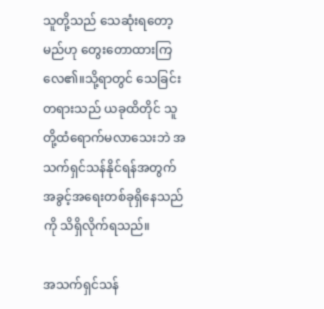သူတို့သည် သေဆုံးရတော့မည်ဟု တွေးတောထားကြလေ၏။သို့ရာတွင် သေခြင်းတရားသည် ယခုထိတိုင် သူတို့ထံရောက်မလာသေးဘဲ အသက်ရှင်သန်နိုင်ရန်အတွက် အခွင့်အရေးတစ်ခုရှိနေသည်ကို သိရှိလိုက်ရသည်။

အသက်ရှင်သန်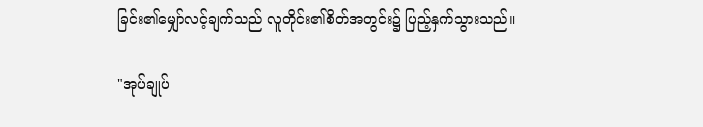ခြင်း၏မျှော်လင့်ချက်သည် လူတိုင်း၏စိတ်အတွင်း၌ ပြည့်နှက်သွားသည်။

"အုပ်ချုပ်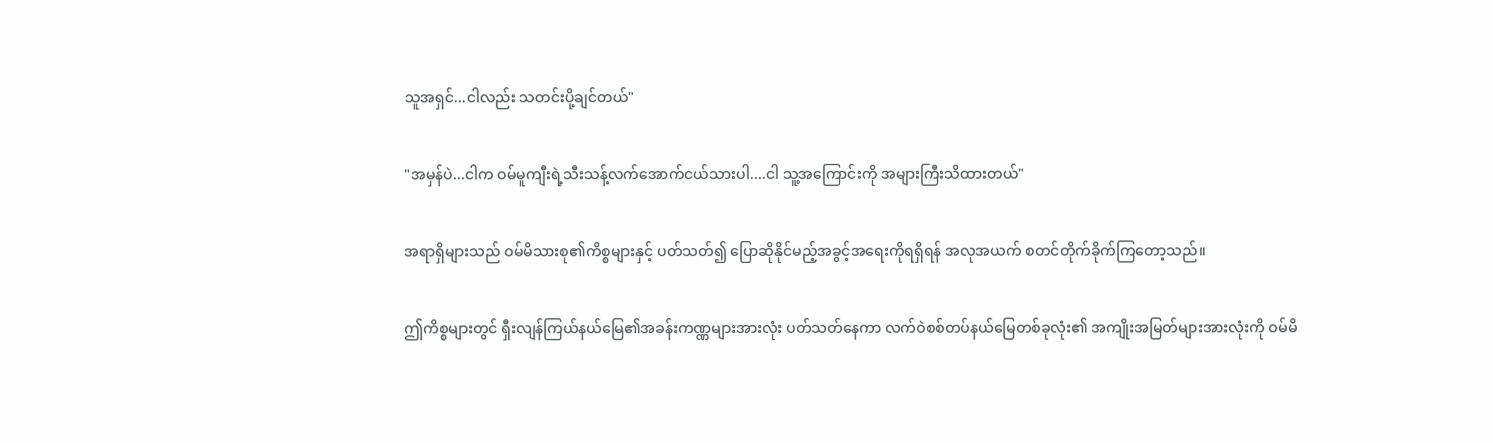သူအရှင်...ငါလည်း သတင်းပို့ချင်တယ်"

"အမှန်ပဲ...ငါက ဝမ်မူကျီးရဲ့သီးသန့်လက်အောက်ငယ်သားပါ....ငါ သူ့အကြောင်းကို အများကြီးသိထားတယ်"

အရာရှိများသည် ဝမ်မိသားစု၏ကိစ္စများနှင့် ပတ်သတ်၍ ပြောဆိုနိုင်မည့်အခွင့်အရေးကိုရရှိရန် အလုအယက် စတင်တိုက်ခိုက်ကြတော့သည်။

ဤကိစ္စများတွင် ရှီးလျန်ကြယ်နယ်မြေ၏အခန်းကဏ္ဏများအားလုံး ပတ်သတ်နေကာ လက်ဝဲစစ်တပ်နယ်မြေတစ်ခုလုံး၏ အကျိုးအမြတ်များအားလုံးကို ဝမ်မိ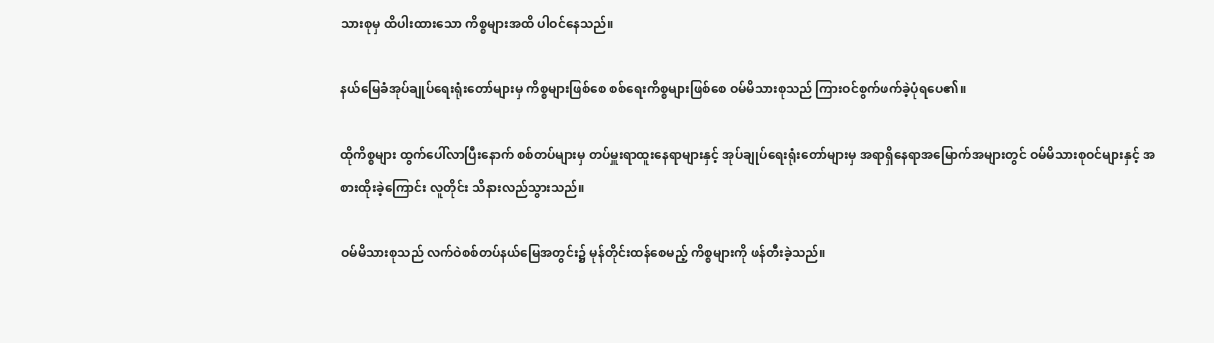သားစုမှ ထိပါးထားသော ကိစ္စများအထိ ပါဝင်နေသည်။

နယ်မြေခံအုပ်ချုပ်ရေးရုံးတော်များမှ ကိစ္စများဖြစ်စေ စစ်ရေးကိစ္စများဖြစ်စေ ဝမ်မိသားစုသည် ကြားဝင်စွက်ဖက်ခဲ့ပုံရပေ၏။

ထိုကိစ္စများ ထွက်ပေါ်လာပြီးနောက် စစ်တပ်များမှ တပ်မှူးရာထူးနေရာများနှင့် အုပ်ချုပ်ရေးရုံးတော်များမှ အရာရှိနေရာအမြောက်အများတွင် ဝမ်မိသားစုဝင်များနှင့် အစားထိုးခဲ့ကြောင်း လူတိုင်း သိနားလည်သွားသည်။

ဝမ်မိသားစုသည် လက်ဝဲစစ်တပ်နယ်မြေအတွင်း၌ မုန်တိုင်းထန်စေမည့် ကိစ္စများကို ဖန်တီးခဲ့သည်။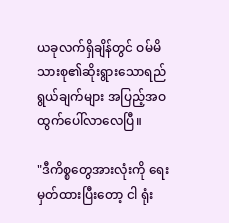ယခုလက်ရှိချိန်တွင် ဝမ်မိသားစု၏ဆိုးရွားသောရည်ရွယ်ချက်များ အပြည့်အဝ ထွက်ပေါ်လာလေပြီ။

"ဒီကိစ္စတွေအားလုံးကို ရေးမှတ်ထားပြီးတော့ ငါ ရုံး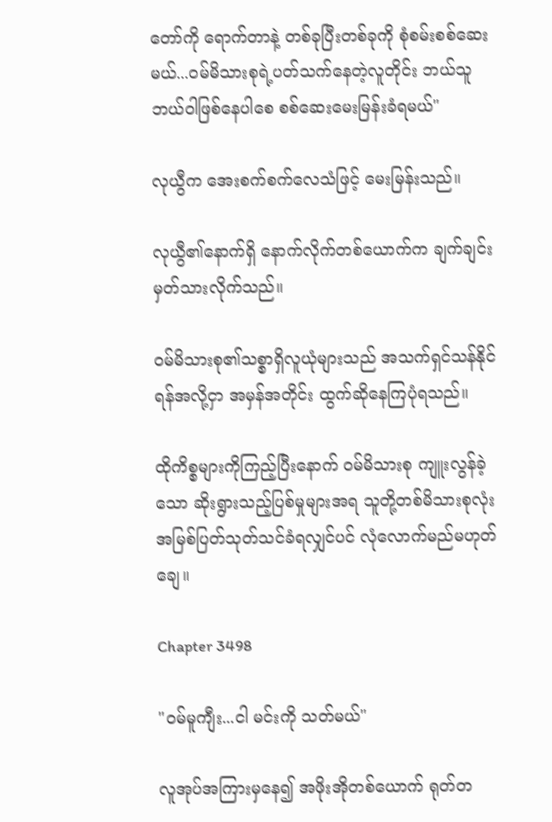တော်ကို ရောက်တာနဲ့ တစ်ခုပြီးတစ်ခုကို စုံစမ်းစစ်ဆေးမယ်...ဝမ်မိသားစုရဲ့ပတ်သက်နေတဲ့လူတိုင်း ဘယ်သူဘယ်ဝါဖြစ်နေပါစေ စစ်ဆေးမေးမြန်းခံရမယ်"

လုယွီက အေးစက်စက်လေသံဖြင့် မေးမြန်းသည်။

လုယွီ၏နောက်ရှိ နောက်လိုက်တစ်ယောက်က ချက်ချင်းမှတ်သားလိုက်သည်။

ဝမ်မိသားစု၏သစ္စာရှိလူယုံများသည် အသက်ရှင်သန်နိုင်ရန်အလို့ငှာ အမှန်အတိုင်း ထွက်ဆိုနေကြပုံရသည်။

ထိုကိစ္စများကိုကြည့်ပြီးနောက် ဝမ်မိသားစု ကျူးလွန်ခဲ့သော ဆိုးရွားသည့်ပြစ်မှုများအရ သူတို့တစ်မိသားစုလုံး အမြစ်ပြတ်သုတ်သင်ခံရလျှင်ပင် လုံလောက်မည်မဟုတ်ချေ။

Chapter 3498

"ဝမ်မူကျီး...ငါ မင်းကို သတ်မယ်"

လူအုပ်အကြားမှနေ၍ အဖိုးအိုတစ်ယောက် ရုတ်တ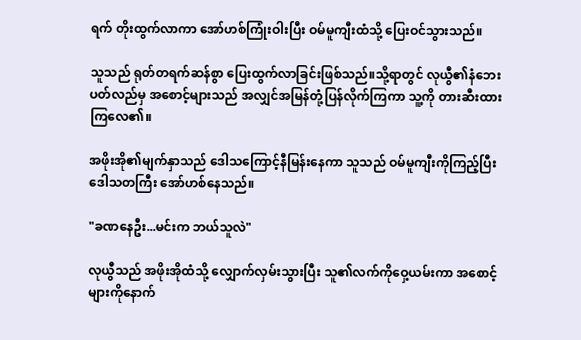ရက် တိုးထွက်လာကာ အော်ဟစ်ကြုံးဝါးပြီး ဝမ်မူကျီးထံသို့ ပြေးဝင်သွားသည်။

သူသည် ရုတ်တရက်ဆန်စွာ ပြေးထွက်လာခြင်းဖြစ်သည်။သို့ရာတွင် လုယွီ၏နံဘေးပတ်လည်မှ အစောင့်များသည် အလျှင်အမြန်တုံ့ပြန်လိုက်ကြကာ သူ့ကို တားဆီးထားကြလေ၏။

အဖိုးအို၏မျက်နှာသည် ဒေါသကြောင့်နီမြန်းနေကာ သူသည် ဝမ်မူကျီးကိုကြည့်ပြီး ဒေါသတကြီး အော်ဟစ်နေသည်။

"ခဏနေဦး...မင်းက ဘယ်သူလဲ"

လုယွီသည် အဖိုးအိုထံသို့ လျှောက်လှမ်းသွားပြီး သူ၏လက်ကိုဝှေ့ယမ်းကာ အစောင့်များကိုနောက်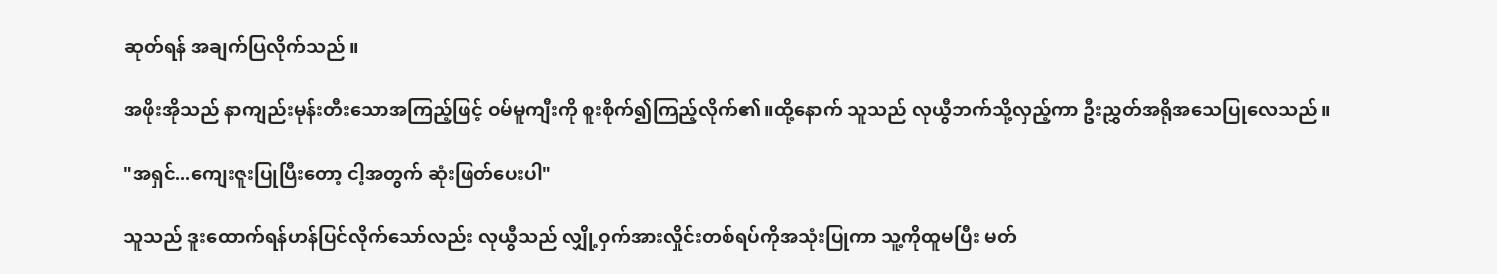ဆုတ်ရန် အချက်ပြလိုက်သည်။

အဖိုးအိုသည် နာကျည်းမုန်းတီးသောအကြည့်ဖြင့် ဝမ်မူကျီးကို စူးစိုက်၍ကြည့်လိုက်၏။ထို့နောက် သူသည် လုယွီဘက်သို့လှည့်ကာ ဦးညွှတ်အရိုအသေပြုလေသည်။

"အရှင်...ကျေးဇူးပြုပြီးတော့ ငါ့အတွက် ဆုံးဖြတ်ပေးပါ"

သူသည် ဒူးထောက်ရန်ဟန်ပြင်လိုက်သော်လည်း လုယွီသည် လျှို့ဝှက်အားလှိုင်းတစ်ရပ်ကိုအသုံးပြုကာ သူ့ကိုထူမပြီး မတ်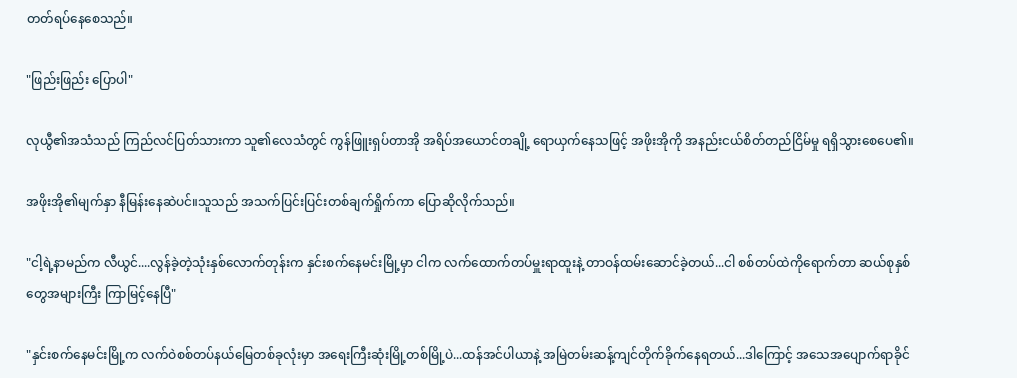တတ်ရပ်နေစေသည်။

"ဖြည်းဖြည်း ပြောပါ"

လုယွီ၏အသံသည် ကြည်လင်ပြတ်သားကာ သူ၏လေသံတွင် ကွန်ဖြူးရှပ်တာအို အရိပ်အယောင်တချို့ ရောယှက်နေသဖြင့် အဖိုးအိုကို အနည်းငယ်စိတ်တည်ငြိမ်မှု ရရှိသွားစေပေ၏။

အဖိုးအို၏မျက်နှာ နီမြန်းနေဆဲပင်။သူသည် အသက်ပြင်းပြင်းတစ်ချက်ရှိုက်ကာ ပြောဆိုလိုက်သည်။

"ငါ့ရဲ့နာမည်က လီယွင်....လွန်ခဲ့တဲ့သုံးနှစ်လောက်တုန်းက နှင်းစက်နေမင်းမြို့မှာ ငါက လက်ထောက်တပ်မှူးရာထူးနဲ့ တာဝန်ထမ်းဆောင်ခဲ့တယ်...ငါ စစ်တပ်ထဲကိုရောက်တာ ဆယ်စုနှစ်တွေအများကြီး ကြာမြင့်နေပြီ"

"နှင်းစက်နေမင်းမြို့က လက်ဝဲစစ်တပ်နယ်မြေတစ်ခုလုံးမှာ အရေးကြီးဆုံးမြို့တစ်မြို့ပဲ...ထန်အင်ပါယာနဲ့ အမြဲတမ်းဆန့်ကျင်တိုက်ခိုက်နေရတယ်...ဒါကြောင့် အသေအပျောက်ရာခိုင်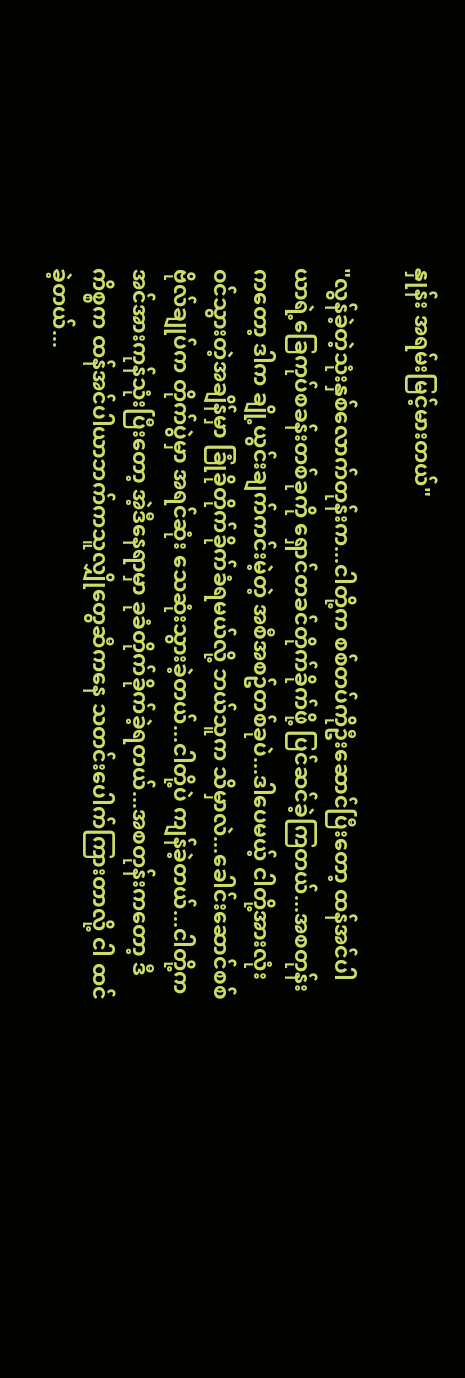နှုန်း အရမ်းမြင့်မားတယ်"

"လွန်ခဲ့တဲ့သုံးနှစ်လောက်တုန်းက...ငါတို့က စစ်တပ်ကိုဦးဆောင်ပြီးတော့ ထန်အင်ပါယာရဲ့ခြေကုပ်စခန်းတစ်ခုကို ရှောင်တခင်တိုက်ခိုက်ဖို့ ပြင်ဆင်ခဲ့ကြတယ်...အစတုန်းကတော့ ဒါက ချို့ယွင်းချက်ကင်းမဲ့တဲ့ အစီအစဥ်တစ်ခုပဲ...ဒါပေမယ့် ငါတို့အားလုံး ဝင်သွားတဲ့အချိန်မှာ ခြုံခိုတိုက်ခိုက်ခံရမယ်လို့ ဘယ်သူက သိမှာလဲ...ခေါင်းဆောင်စစ်ဗိုလ်ချုပ်က တိုက်ပွဲမှာ အရင်ဆုံး သေဆုံးသွားခဲ့တယ်...ငါတို့ပဲ ကျန်ခဲ့တယ်...ငါတို့က အင်အားကုန်သုံးပြီးတော့ အဲ့ဒီနေရာမှာ ခုခံတိုက်ခိုက်ခဲ့ရတယ်...အစတုန်းကတော့ ဒီကိစ္စက ထန်အင်ပါယာဘက်ကသူလျှိုတွေဆီကနေ သတင်းပေါက်ကြားတာလို့ ငါ ထင်ခဲ့တယ်...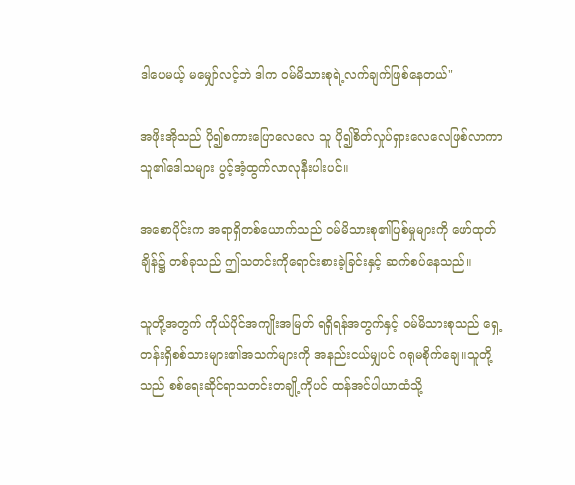ဒါပေမယ့် မမျှော်လင့်ဘဲ ဒါက ဝမ်မိသားစုရဲ့လက်ချက်ဖြစ်နေတယ်"

အဖိုးအိုသည် ပို၍စကားပြောလေလေ သူ ပို၍စိတ်လှုပ်ရှားလေလေဖြစ်လာကာ သူ၏ဒေါသများ ပွင့်အံ့ထွက်လာလုနီးပါးပင်။

အစောပိုင်းက အရာရှိတစ်ယောက်သည် ဝမ်မိသားစု၏ပြစ်မှုများကို ဖော်ထုတ်ချိန်၌ တစ်ခုသည် ဤသတင်းကိုရောင်းစားခဲ့ခြင်းနှင့် ဆက်စပ်နေသည်။

သူတို့အတွက် ကိုယ်ပိုင်အကျိုးအမြတ် ရရှိရန်အတွက်နှင့် ဝမ်မိသားစုသည် ရှေ့တန်းရှိစစ်သားများ၏အသက်များကို အနည်းငယ်မျှပင် ဂရုမစိုက်ချေ။သူတို့သည် စစ်ရေးဆိုင်ရာသတင်းတချို့ကိုပင် ထန်အင်ပါယာထံသို့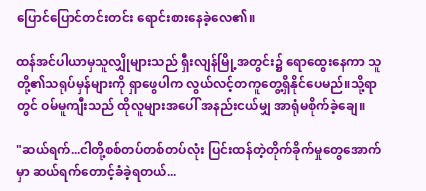ပြောင်ပြောင်တင်းတင်း ရောင်းစားနေခဲ့လေ၏။

ထန်အင်ပါယာမှသူလျှိုများသည် ရှီးလျန်မြို့အတွင်း၌ ရောထွေးနေကာ သူတို့၏သရုပ်မှန်များကို ရှာဖွေပါက လွယ်လင့်တကူတွေ့ရှိနိုင်ပေမည်။သို့ရာတွင် ဝမ်မူကျီးသည် ထိုလူများအပေါ် အနည်းငယ်မျှ အာရုံမစိုက်ခဲ့ချေ။

"ဆယ်ရက်...ငါတို့စစ်တပ်တစ်တပ်လုံး ပြင်းထန်တဲ့တိုက်ခိုက်မှုတွေအောက်မှာ ဆယ်ရက်တောင့်ခံခဲ့ရတယ်...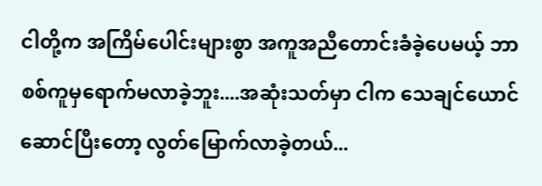ငါတို့က အကြိမ်ပေါင်းများစွာ အကူအညီတောင်းခံခဲ့ပေမယ့် ဘာစစ်ကူမှရောက်မလာခဲ့ဘူး....အဆုံးသတ်မှာ ငါက သေချင်ယောင်ဆောင်ပြီးတော့ လွတ်မြောက်လာခဲ့တယ်...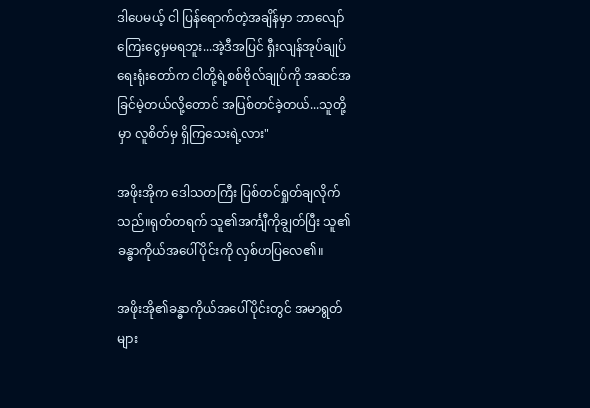ဒါပေမယ့် ငါ ပြန်ရောက်တဲ့အချိန်မှာ ဘာလျော်ကြေးငွေမှမရဘူး...အဲ့ဒီအပြင် ရှီးလျန်အုပ်ချုပ်ရေးရုံးတော်က ငါတို့ရဲ့စစ်ဗိုလ်ချုပ်ကို အဆင်အခြင်မဲ့တယ်လို့တောင် အပြစ်တင်ခဲ့တယ်...သူတို့မှာ လူစိတ်မှ ရှိကြသေးရဲ့လား"

အဖိုးအိုက ဒေါသတကြီး ပြစ်တင်ရှုတ်ချလိုက်သည်။ရုတ်တရက် သူ၏အင်္ကျီကိုချွတ်ပြီး သူ၏ခန္ဓာကိုယ်အပေါ်ပိုင်းကို လှစ်ဟပြလေ၏။

အဖိုးအို၏ခန္ဓာကိုယ်အပေါ်ပိုင်းတွင် အမာရွတ်များ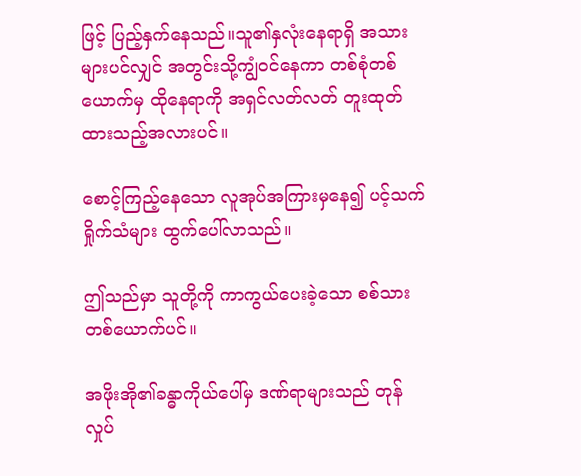ဖြင့် ပြည့်နှက်နေသည်။သူ၏နှလုံးနေရာရှိ အသားများပင်လျှင် အတွင်းသို့ကျွံဝင်နေကာ တစ်စုံတစ်ယောက်မှ ထိုနေရာကို အရှင်လတ်လတ် တူးထုတ်ထားသည့်အလားပင်။

စောင့်ကြည့်နေသော လူအုပ်အကြားမှနေ၍ ပင့်သက်ရှိုက်သံများ ထွက်ပေါ်လာသည်။

ဤသည်မှာ သူတို့ကို ကာကွယ်ပေးခဲ့သော စစ်သားတစ်ယောက်ပင်။

အဖိုးအို၏ခန္ဓာကိုယ်ပေါ်မှ ဒဏ်ရာများသည် တုန်လှုပ်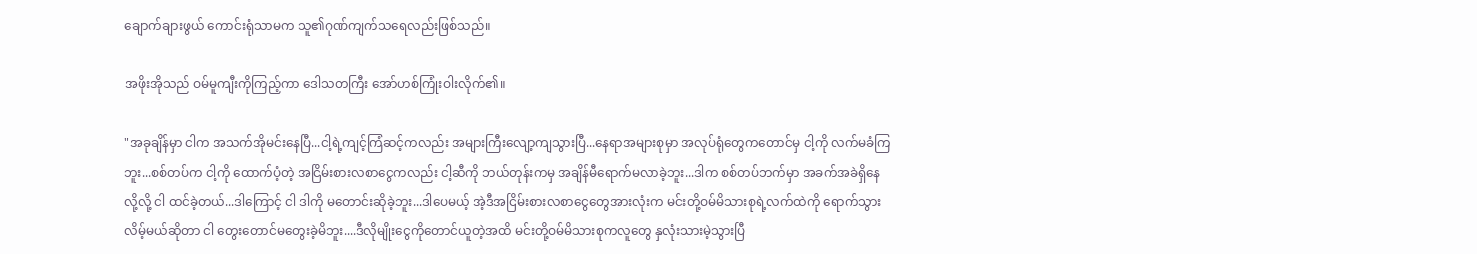ချောက်ချားဖွယ် ကောင်းရုံသာမက သူ၏ဂုဏ်ကျက်သရေလည်းဖြစ်သည်။

အဖိုးအိုသည် ဝမ်မူကျီးကိုကြည့်ကာ ဒေါသတကြီး အော်ဟစ်ကြုံးဝါးလိုက်၏။

"အခုချိန်မှာ ငါက အသက်အိုမင်းနေပြီ...ငါ့ရဲ့ကျင့်ကြံဆင့်ကလည်း အများကြီးလျော့ကျသွားပြီ...နေရာအများစုမှာ အလုပ်ရုံတွေကတောင်မှ ငါ့ကို လက်မခံကြဘူး...စစ်တပ်က ငါ့ကို ထောက်ပံ့တဲ့ အငြိမ်းစားလစာငွေကလည်း ငါ့ဆီကို ဘယ်တုန်းကမှ အချိန်မီရောက်မလာခဲ့ဘူး...ဒါက စစ်တပ်ဘက်မှာ အခက်အခဲရှိနေလို့လို့ ငါ ထင်ခဲ့တယ်...ဒါကြောင့် ငါ ဒါကို မတောင်းဆိုခဲ့ဘူး...ဒါပေမယ့် အဲ့ဒီအငြိမ်းစားလစာငွေတွေအားလုံးက မင်းတို့ဝမ်မိသားစုရဲ့လက်ထဲကို ရောက်သွားလိမ့်မယ်ဆိုတာ ငါ တွေးတောင်မတွေးခဲ့မိဘူး....ဒီလိုမျိုးငွေကိုတောင်ယူတဲ့အထိ မင်းတို့ဝမ်မိသားစုကလူတွေ နှလုံးသားမဲ့သွားပြီ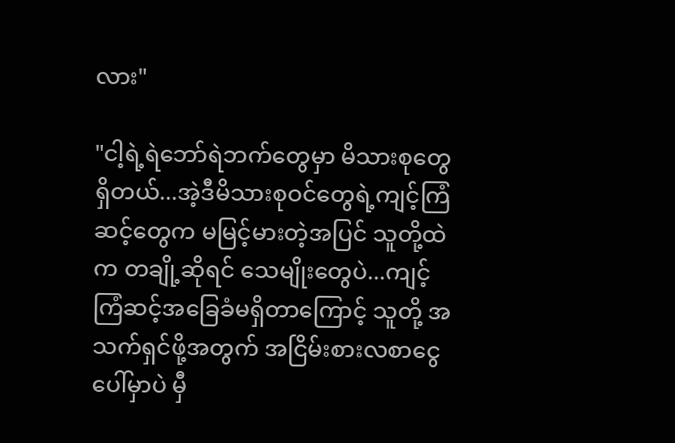လား"

"ငါ့ရဲ့ရဲဘော်ရဲဘက်တွေမှာ မိသားစုတွေရှိတယ်...အဲ့ဒီမိသားစုဝင်တွေရဲ့ကျင့်ကြံဆင့်တွေက မမြင့်မားတဲ့အပြင် သူတို့ထဲက တချို့ဆိုရင် သေမျိုးတွေပဲ...ကျင့်ကြံဆင့်အခြေခံမရှိတာကြောင့် သူတို့ အသက်ရှင်ဖို့အတွက် အငြိမ်းစားလစာငွေပေါ်မှာပဲ မှီ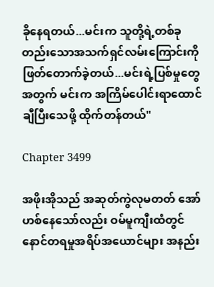ခိုနေရတယ်...မင်းက သူတို့ရဲ့တစ်ခုတည်းသောအသက်ရှင်လမ်းကြောင်းကို ဖြတ်တောက်ခဲ့တယ်...မင်းရဲ့ပြစ်မှုတွေအတွက် မင်းက အကြိမ်ပေါင်းရာထောင်ချီပြီးသေဖို့ ထိုက်တန်တယ်"

Chapter 3499

အဖိုးအိုသည် အဆုတ်ကွဲလုမတတ် အော်ဟစ်နေသော်လည်း ဝမ်မူကျီးထံတွင် နောင်တရမှုအရိပ်အယောင်များ အနည်း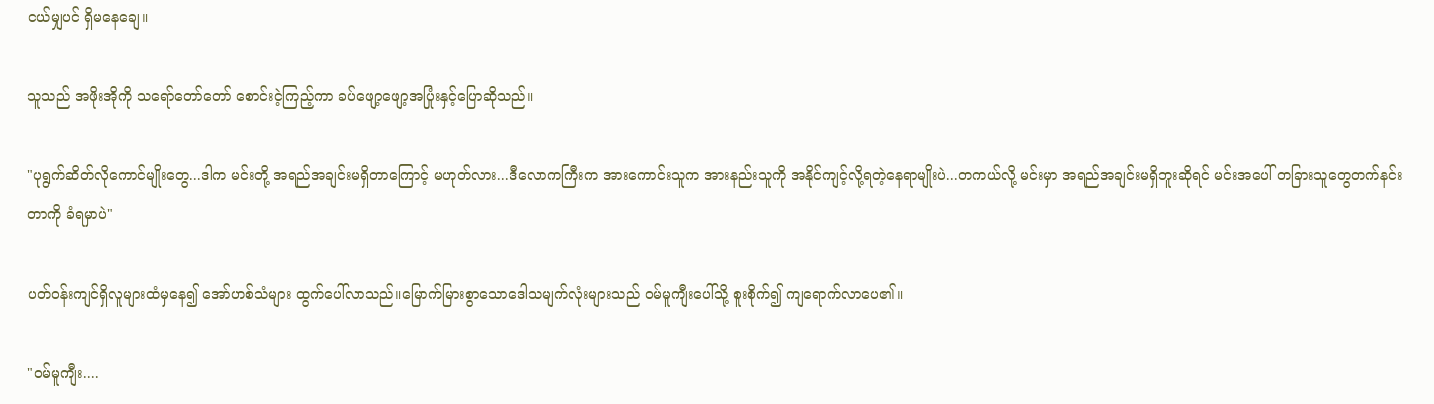ငယ်မျှပင် ရှိမနေချေ။

သူသည် အဖိုးအိုကို သရော်တော်တော် စောင်းငဲ့ကြည့်ကာ ခပ်ဖျော့ဖျော့အပြုံးနှင့်ပြောဆိုသည်။

"ပုရွက်ဆိတ်လိုကောင်မျိုးတွေ...ဒါက မင်းတို့ အရည်အချင်းမရှိတာကြောင့် မဟုတ်လား...ဒီလောကကြီးက အားကောင်းသူက အားနည်းသူကို အနိုင်ကျင့်လို့ရတဲ့နေရာမျိုးပဲ...တကယ်လို့ မင်းမှာ အရည်အချင်းမရှိဘူးဆိုရင် မင်းအပေါ် တခြားသူတွေတက်နင်းတာကို ခံရမှာပဲ"

ပတ်ဝန်းကျင်ရှိလူများထံမှနေ၍ အော်ဟစ်သံများ ထွက်ပေါ်လာသည်။မြောက်မြားစွာသောဒေါသမျက်လုံးများသည် ဝမ်မူကျီးပေါ်သို့ စူးစိုက်၍ ကျရောက်လာပေ၏။

"ဝမ်မူကျီး....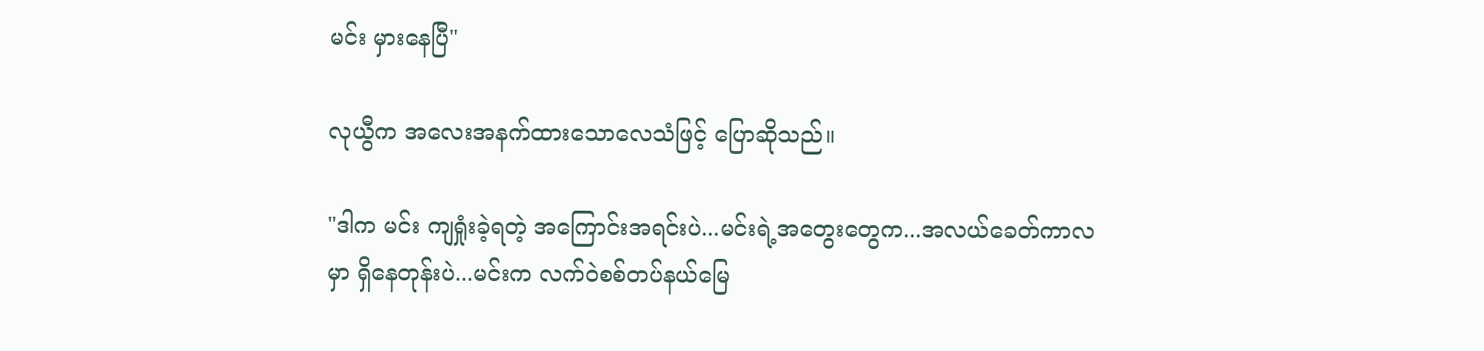မင်း မှားနေပြီ"

လုယွီက အလေးအနက်ထားသောလေသံဖြင့် ပြောဆိုသည်။

"ဒါက မင်း ကျရှုံးခဲ့ရတဲ့ အကြောင်းအရင်းပဲ...မင်းရဲ့အတွေးတွေက...အလယ်ခေတ်ကာလမှာ ရှိနေတုန်းပဲ...မင်းက လက်ဝဲစစ်တပ်နယ်မြေ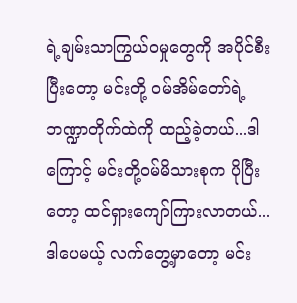ရဲ့ချမ်းသာကြွယ်ဝမှုတွေကို အပိုင်စီးပြီးတော့ မင်းတို့ ဝမ်အိမ်တော်ရဲ့ဘဏ္ဍာတိုက်ထဲကို ထည့်ခဲ့တယ်...ဒါကြောင့် မင်းတို့ဝမ်မိသားစုက ပိုပြီးတော့ ထင်ရှားကျော်ကြားလာတယ်...ဒါပေမယ့် လက်တွေ့မှာတော့ မင်း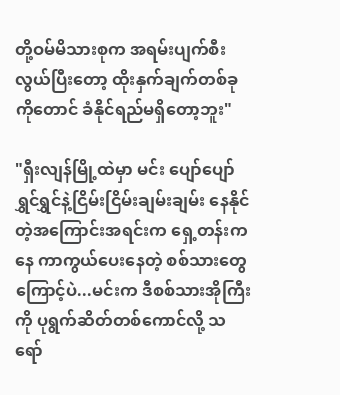တို့ဝမ်မိသားစုက အရမ်းပျက်စီးလွယ်ပြီးတော့ ထိုးနှက်ချက်တစ်ခုကိုတောင် ခံနိုင်ရည်မရှိတော့ဘူး"

"ရှီးလျန်မြို့ထဲမှာ မင်း ပျော်ပျော်ရွှင်ရွှင်နဲ့ငြိမ်းငြိမ်းချမ်းချမ်း နေနိုင်တဲ့အကြောင်းအရင်းက ရှေ့တန်းကနေ ကာကွယ်ပေးနေတဲ့ စစ်သားတွေကြောင့်ပဲ...မင်းက ဒီစစ်သားအိုကြီးကို ပုရွက်ဆိတ်တစ်ကောင်လို့ သရော်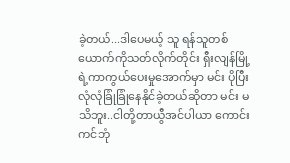ခဲ့တယ်...ဒါပေမယ့် သူ ရန်သူတစ်ယောက်ကိုသတ်လိုက်တိုင်း ရှီးလျန်မြို့ရဲ့ကာကွယ်ပေးမှုအောက်မှာ မင်း ပိုပြီးလုံလုံခြုံခြုံနေနိုင်ခဲ့တယ်ဆိုတာ မင်း မသိဘူး..ငါတို့တာယွီအင်ပါယာ ကောင်းကင်ဘုံ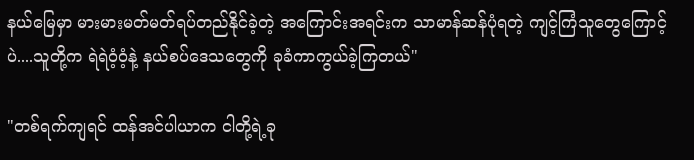နယ်မြေမှာ မားမားမတ်မတ်ရပ်တည်နိုင်ခဲ့တဲ့ အကြောင်းအရင်းက သာမာန်ဆန်ပုံရတဲ့ ကျင့်ကြံသူတွေကြောင့်ပဲ....သူတို့က ရဲရဲဝံ့ဝံ့နဲ့ နယ်စပ်ဒေသတွေကို ခုခံကာကွယ်ခဲ့ကြတယ်"

"တစ်ရက်ကျရင် ထန်အင်ပါယာက ငါတို့ရဲ့ခု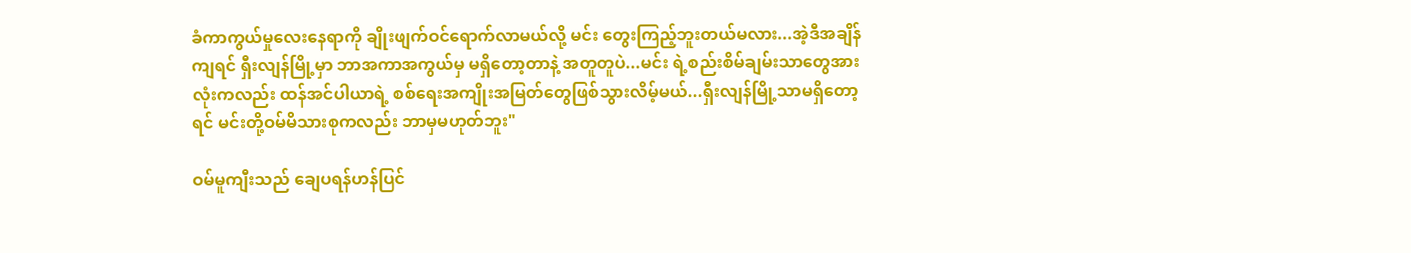ခံကာကွယ်မှုလေးနေရာကို ချိုးဖျက်ဝင်ရောက်လာမယ်လို့ မင်း တွေးကြည့်ဘူးတယ်မလား...အဲ့ဒီအချိန်ကျရင် ရှီးလျန်မြို့မှာ ဘာအကာအကွယ်မှ မရှိတော့တာနဲ့ အတူတူပဲ...မင်း ရဲ့စည်းစိမ်ချမ်းသာတွေအားလုံးကလည်း ထန်အင်ပါယာရဲ့ စစ်ရေးအကျိုးအမြတ်တွေဖြစ်သွားလိမ့်မယ်...ရှီးလျန်မြို့သာမရှိတော့ရင် မင်းတို့ဝမ်မိသားစုကလည်း ဘာမှမဟုတ်ဘူး"

ဝမ်မူကျီးသည် ချေပရန်ဟန်ပြင်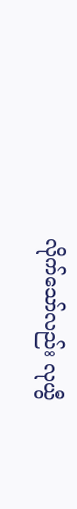လိုက်သော်လည်း လုယွီ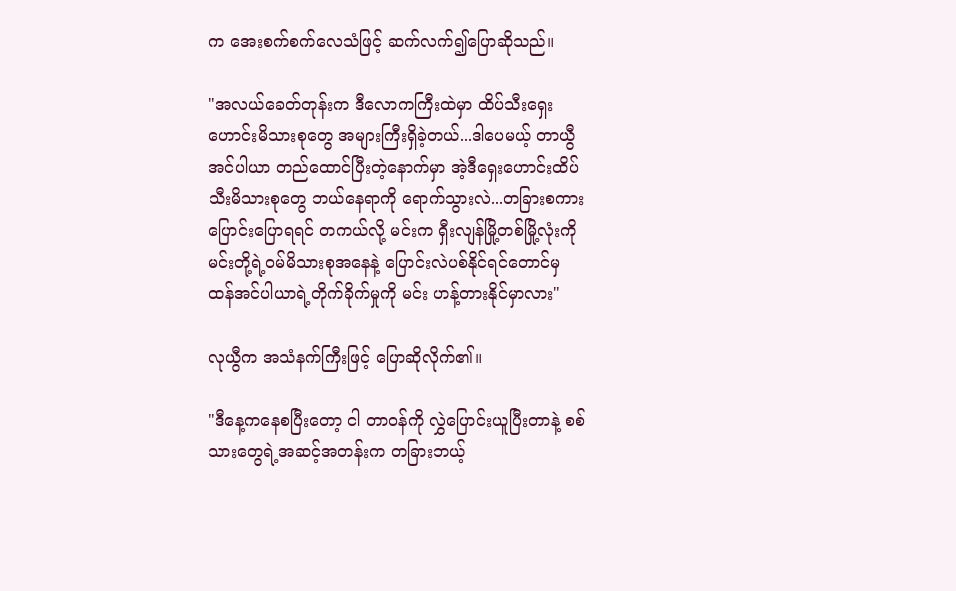က အေးစက်စက်လေသံဖြင့် ဆက်လက်၍ပြောဆိုသည်။

"အလယ်ခေတ်တုန်းက ဒီလောကကြီးထဲမှာ ထိပ်သီးရှေးဟောင်းမိသားစုတွေ အများကြီးရှိခဲ့တယ်...ဒါပေမယ့် တာယွီအင်ပါယာ တည်ထောင်ပြီးတဲ့နောက်မှာ အဲ့ဒီရှေးဟောင်းထိပ်သီးမိသားစုတွေ ဘယ်နေရာကို ရောက်သွားလဲ...တခြားစကားပြောင်းပြောရရင် တကယ်လို့ မင်းက ရှီးလျန်မြို့တစ်မြို့လုံးကို မင်းတို့ရဲ့ဝမ်မိသားစုအနေနဲ့ ပြောင်းလဲပစ်နိုင်ရင်တောင်မှ ထန်အင်ပါယာရဲ့တိုက်ခိုက်မှုကို မင်း ဟန့်တားနိုင်မှာလား"

လုယွီက အသံနက်ကြီးဖြင့် ပြောဆိုလိုက်၏။

"ဒီနေ့ကနေစပြီးတော့ ငါ တာဝန်ကို လွှဲပြောင်းယူပြီးတာနဲ့ စစ်သားတွေရဲ့အဆင့်အတန်းက တခြားဘယ့်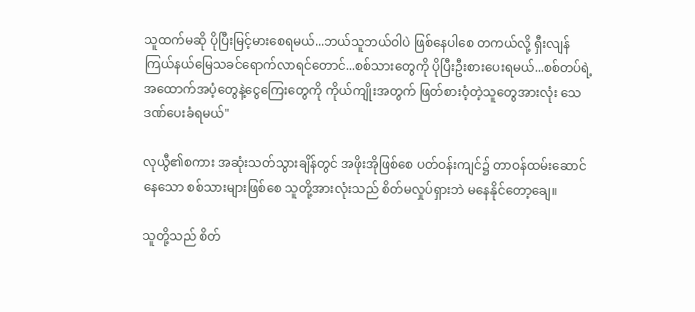သူထက်မဆို ပိုပြီးမြင့်မားစေရမယ်...ဘယ်သူဘယ်ဝါပဲ ဖြစ်နေပါစေ တကယ်လို့ ရှီးလျန်ကြယ်နယ်မြေသခင်ရောက်လာရင်တောင်...စစ်သားတွေကို ပိုပြီးဦးစားပေးရမယ်...စစ်တပ်ရဲ့ အထောက်အပံ့တွေနဲ့ငွေကြေးတွေကို ကိုယ်ကျိုးအတွက် ဖြတ်စားဝံ့တဲ့သူတွေအားလုံး သေဒဏ်ပေးခံရမယ်"

လုယွီ၏စကား အဆုံးသတ်သွားချိန်တွင် အဖိုးအိုဖြစ်စေ ပတ်ဝန်းကျင်၌ တာဝန်ထမ်းဆောင်နေသော စစ်သားများဖြစ်စေ သူတို့အားလုံးသည် စိတ်မလှုပ်ရှားဘဲ မနေနိုင်တော့ချေ။

သူတို့သည် စိတ်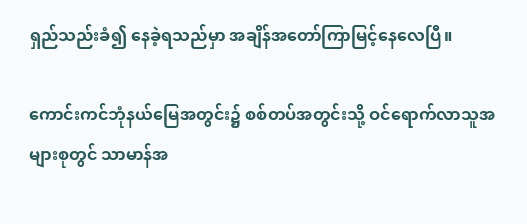ရှည်သည်းခံ၍ နေခဲ့ရသည်မှာ အချိန်အတော်ကြာမြင့်နေလေပြီ။

ကောင်းကင်ဘုံနယ်မြေအတွင်း၌ စစ်တပ်အတွင်းသို့ ဝင်ရောက်လာသူအများစုတွင် သာမာန်အ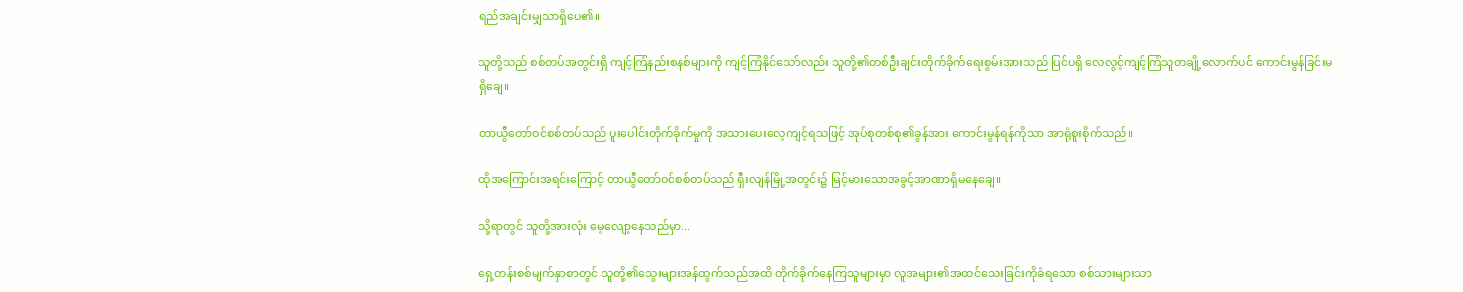ရည်အချင်းမျှသာရှိပေ၏။

သူတို့သည် စစ်တပ်အတွင်းရှိ ကျင့်ကြံနည်းစနစ်များကို ကျင့်ကြံနိုင်သော်လည်း သူတို့၏တစ်ဦးချင်းတိုက်ခိုက်ရေးစွမ်းအားသည် ပြင်ပရှိ လေလွင့်ကျင့်ကြံသူတချို့လောက်ပင် ကောင်းမွန်ခြင်းမရှိချေ။

တာယွီတော်ဝင်စစ်တပ်သည် ပူးပေါင်းတိုက်ခိုက်မှုကို အသားပေးလေ့ကျင့်ရသဖြင့် အုပ်စုတစ်စု၏ခွန်အား ကောင်းမွန်ရန်ကိုသာ အာရုံစူးစိုက်သည်။

ထိုအကြောင်းအရင်းကြောင့် တာယွီတော်ဝင်စစ်တပ်သည် ရှီးလျန်မြို့အတွင်း၌ မြင့်မားသောအခွင့်အာဏာရှိမနေချေ။

သို့ရာတွင် သူတို့အားလုံး မေ့လျော့နေသည်မှာ...

ရှေ့တန်းစစ်မျက်နှာစာတွင် သူတို့၏သွေးများအန်ထွက်သည်အထိ တိုက်ခိုက်နေကြသူများမှာ လူအများ၏အထင်သေးခြင်းကိုခံရသော စစ်သားများသာ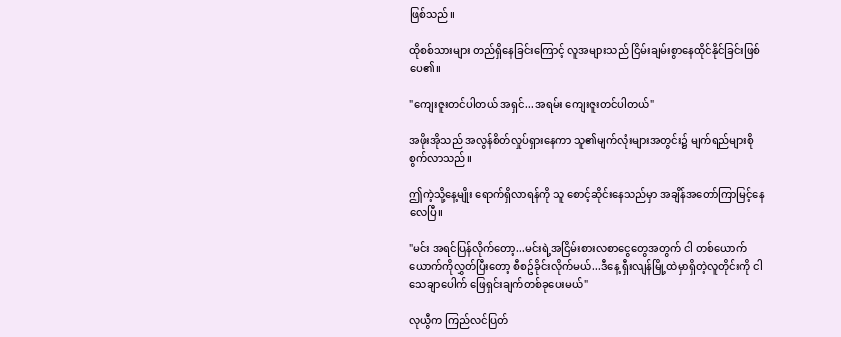ဖြစ်သည်။

ထိုစစ်သားများ တည်ရှိနေခြင်းကြောင့် လူအများသည် ငြိမ်းချမ်းစွာနေထိုင်နိုင်ခြင်းဖြစ်ပေ၏။

"ကျေးဇူးတင်ပါတယ် အရှင်...အရမ်း ကျေးဇူးတင်ပါတယ်"

အဖိုးအိုသည် အလွန်စိတ်လှုပ်ရှားနေကာ သူ၏မျက်လုံးများအတွင်း၌ မျက်ရည်များစိုစွက်လာသည်။

ဤကဲ့သို့နေ့မျိုး ရောက်ရှိလာရန်ကို သူ စောင့်ဆိုင်းနေသည်မှာ အချိန်အတော်ကြာမြင့်နေလေပြီ။

"မင်း အရင်ပြန်လိုက်တော့...မင်းရဲ့အငြိမ်းစားလစာငွေတွေအတွက် ငါ တစ်ယောက်ယောက်ကိုလွှတ်ပြီးတော့ စီစဥ်ခိုင်းလိုက်မယ်...ဒီနေ့ ရှီးလျန်မြို့ထဲမှာရှိတဲ့လူတိုင်းကို ငါ သေချာပေါက် ဖြေရှင်းချက်တစ်ခုပေးမယ်"

လုယွီက ကြည်လင်ပြတ်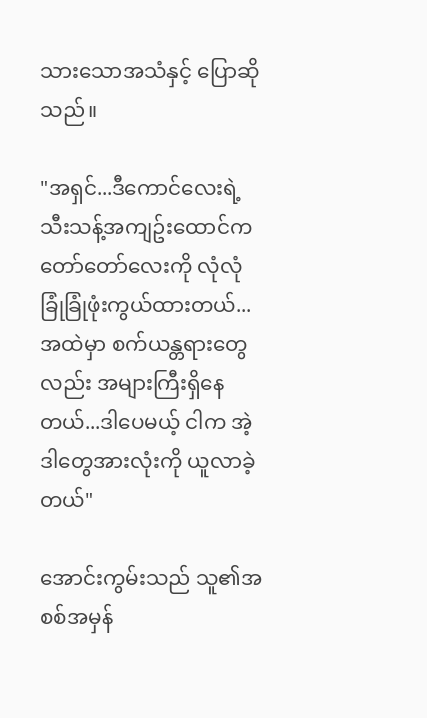သားသောအသံနှင့် ပြောဆိုသည်။

"အရှင်...ဒီကောင်လေးရဲ့သီးသန့်အကျဥ်းထောင်က တော်တော်လေးကို လုံလုံခြုံခြုံဖုံးကွယ်ထားတယ်...အထဲမှာ စက်ယန္တရားတွေလည်း အများကြီးရှိနေတယ်...ဒါပေမယ့် ငါက အဲ့ဒါတွေအားလုံးကို ယူလာခဲ့တယ်"

အောင်းကွမ်းသည် သူ၏အစစ်အမှန်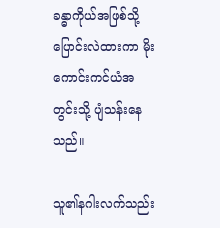ခန္ဓာကိုယ်အဖြစ်သို့ ပြောင်းလဲထားကာ မိုးကောင်းကင်ယံအတွင်းသို့ ပျံသန်းနေသည်။

သူ၏နဂါးလက်သည်း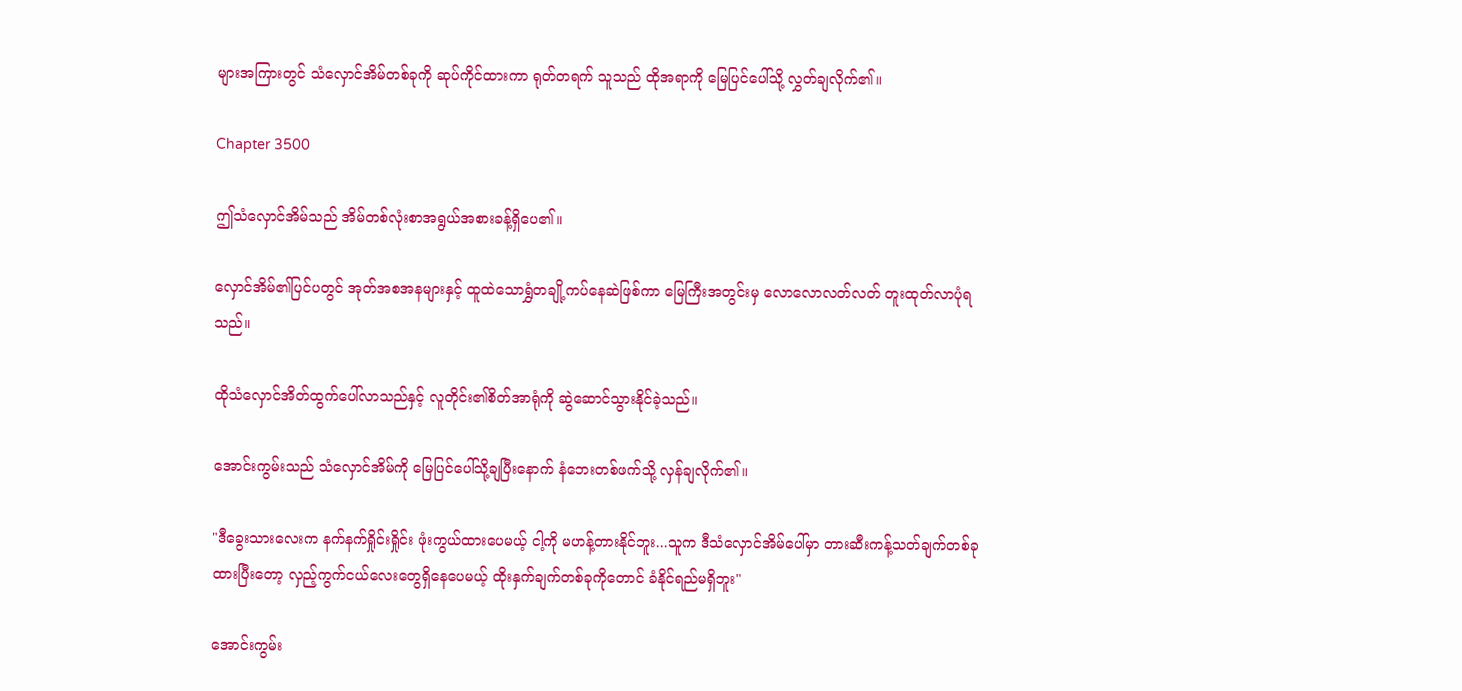များအကြားတွင် သံလှောင်အိမ်တစ်ခုကို ဆုပ်ကိုင်ထားကာ ရုတ်တရက် သူသည် ထိုအရာကို မြေပြင်ပေါ်သို့ လွှတ်ချလိုက်၏။

Chapter 3500

ဤသံလှောင်အိမ်သည် အိမ်တစ်လုံးစာအရွယ်အစားခန့်ရှိပေ၏။

လှောင်အိမ်၏ပြင်ပတွင် အုတ်အစအနများနှင့် ထူထဲသောရွှံတချို့ကပ်နေဆဲဖြစ်ကာ မြေကြီးအတွင်းမှ လောလောလတ်လတ် တူးထုတ်လာပုံရသည်။

ထိုသံလှောင်အိတ်ထွက်ပေါ်လာသည်နှင့် လူတိုင်း၏စိတ်အာရုံကို ဆွဲဆောင်သွားနိုင်ခဲ့သည်။

အောင်းကွမ်းသည် သံလှောင်အိမ်ကို မြေပြင်ပေါ်သို့ချပြီးနောက် နံဘေးတစ်ဖက်သို့ လှန်ချလိုက်၏။

"ဒီခွေးသားလေးက နက်နက်ရှိုင်းရှိုင်း ဖုံးကွယ်ထားပေမယ့် ငါ့ကို မဟန့်တားနိုင်ဘူး...သူက ဒီသံလှောင်အိမ်ပေါ်မှာ တားဆီးကန့်သတ်ချက်တစ်ခုထားပြီးတော့ လှည့်ကွက်ငယ်လေးတွေရှိနေပေမယ့် ထိုးနှက်ချက်တစ်ခုကိုတောင် ခံနိုင်ရည်မရှိဘူး"

အောင်းကွမ်း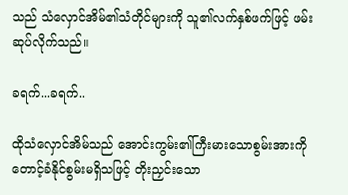သည် သံလှောင်အိမ်၏သံတိုင်များကို သူ၏လက်နှစ်ဖက်ဖြင့် ဖမ်းဆုပ်လိုက်သည်။

ခရက်...ခရက်..

ထိုသံလှောင်အိမ်သည် အောင်းကွမ်း၏ကြီးမားသောစွမ်းအားကို တောင့်ခံနိုင်စွမ်းမရှိသဖြင့် တိုးညှင်းသော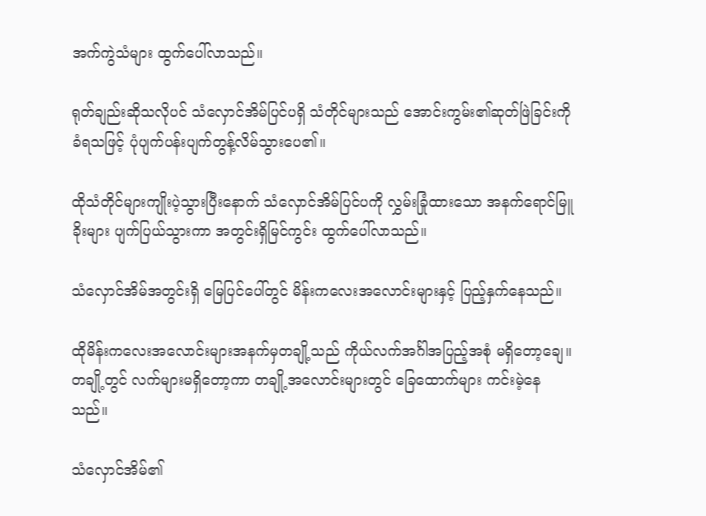အက်ကွဲသံများ ထွက်ပေါ်လာသည်။

ရုတ်ချည်းဆိုသလိုပင် သံလှောင်အိမ်ပြင်ပရှိ သံတိုင်များသည် အောင်းကွမ်း၏ဆုတ်ဖြဲခြင်းကို ခံရသဖြင့် ပုံပျက်ပန်းပျက်တွန့်လိမ်သွားပေ၏။

ထိုသံတိုင်များကျိုးပဲ့သွားပြီးနောက် သံလှောင်အိမ်ပြင်ပကို လွှမ်းခြုံထားသော အနက်ရောင်မြူခိုးများ ပျက်ပြယ်သွားကာ အတွင်းရှိမြင်ကွင်း ထွက်ပေါ်လာသည်။

သံလှောင်အိမ်အတွင်းရှိ မြေပြင်ပေါ်တွင် မိန်းကလေးအလောင်းများနှင့် ပြည့်နှက်နေသည်။

ထိုမိန်းကလေးအလောင်းများအနက်မှတချို့သည် ကိုယ်လက်အင်္ဂါအပြည့်အစုံ မရှိတော့ချေ။တချို့တွင် လက်များမရှိတော့ကာ တချို့အလောင်းများတွင် ခြေထောက်များ ကင်းမဲ့နေသည်။

သံလှောင်အိမ်၏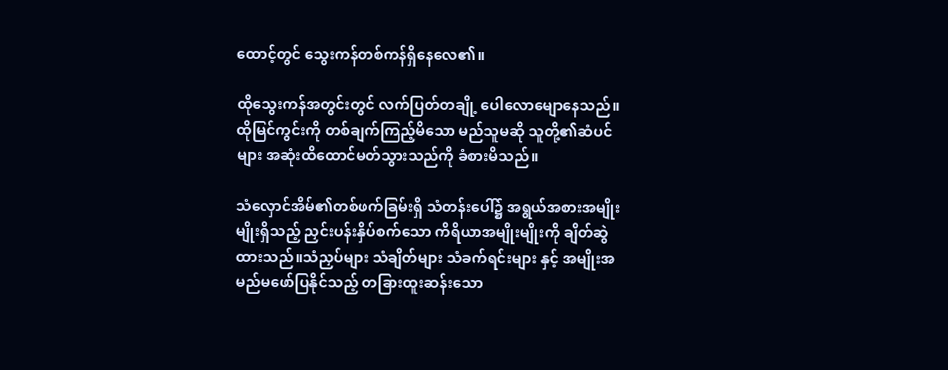ထောင့်တွင် သွေးကန်တစ်ကန်ရှိနေလေ၏။

ထိုသွေးကန်အတွင်းတွင် လက်ပြတ်တချို့ ပေါလောမျောနေသည်။ထိုမြင်ကွင်းကို တစ်ချက်ကြည့်မိသော မည်သူမဆို သူတို့၏ဆံပင်များ အဆုံးထိထောင်မတ်သွားသည်ကို ခံစားမိသည်။

သံလှောင်အိမ်၏တစ်ဖက်ခြမ်းရှိ သံတန်းပေါ်၌ အရွယ်အစားအမျိုးမျိုးရှိသည့် ညှင်းပန်းနှိပ်စက်သော ကိရိယာအမျိုးမျိုးကို ချိတ်ဆွဲထားသည်။သံညှပ်များ သံချိတ်များ သံခက်ရင်းများ နှင့် အမျိုးအမည်မဖော်ပြနိုင်သည့် တခြားထူးဆန်းသော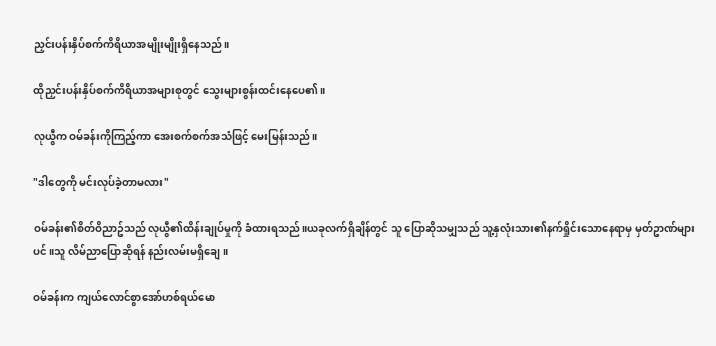ညှင်းပန်းနှိပ်စက်ကိရိယာအမျိုးမျိုးရှိနေသည်။

ထိုညှင်းပန်းနှိပ်စက်ကိရိယာအများစုတွင် သွေးများစွန်းထင်းနေပေ၏။

လုယွီက ဝမ်ခန်းကိုကြည့်ကာ အေးစက်စက်အသံဖြင့် မေးမြန်းသည်။

"ဒါတွေကို မင်းလုပ်ခဲ့တာမလား"

ဝမ်ခန်း၏စိတ်ဝိညာဥ်သည် လုယွီ၏ထိန်းချုပ်မှုကို ခံထားရသည်။ယခုလက်ရှိချိန်တွင် သူ ပြောဆိုသမျှသည် သူ့နှလုံးသား၏နက်ရှိုင်းသောနေရာမှ မှတ်ဥာဏ်များပင်။သူ လိမ်ညာပြောဆိုရန် နည်းလမ်းမရှိချေ။

ဝမ်ခန်းက ကျယ်လောင်စွာအော်ဟစ်ရယ်မော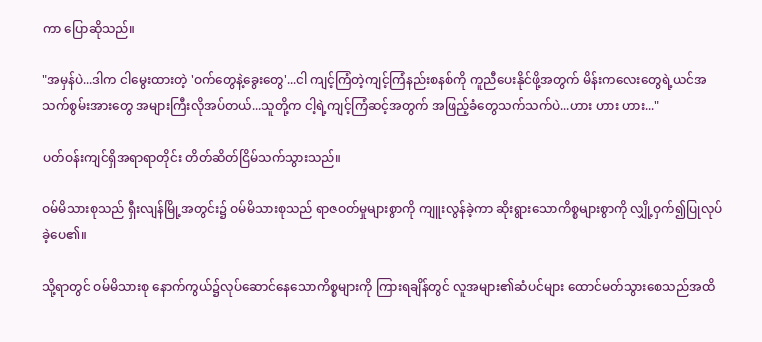ကာ ပြောဆိုသည်။

"အမှန်ပဲ...ဒါက ငါမွေးထားတဲ့ 'ဝက်တွေနဲ့ခွေးတွေ'...ငါ ကျင့်ကြံတဲ့ကျင့်ကြံနည်းစနစ်ကို ကူညီပေးနိုင်ဖို့အတွက် မိန်းကလေးတွေရဲ့ယင်အသက်စွမ်းအားတွေ အများကြီးလိုအပ်တယ်...သူတို့က ငါ့ရဲ့ကျင့်ကြံဆင့်အတွက် အဖြည့်ခံတွေသက်သက်ပဲ...ဟား ဟား ဟား..."

ပတ်ဝန်းကျင်ရှိအရာရာတိုင်း တိတ်ဆိတ်ငြိမ်သက်သွားသည်။

ဝမ်မိသားစုသည် ရှီးလျန်မြို့အတွင်း၌ ဝမ်မိသားစုသည် ရာဇဝတ်မှုများစွာကို ကျူးလွန်ခဲ့ကာ ဆိုးရွားသောကိစ္စများစွာကို လျှို့ဝှက်၍ပြုလုပ်ခဲ့ပေ၏။

သို့ရာတွင် ဝမ်မိသားစု နောက်ကွယ်၌လုပ်ဆောင်နေသောကိစ္စများကို ကြားရချိန်တွင် လူအများ၏ဆံပင်များ ထောင်မတ်သွားစေသည်အထိ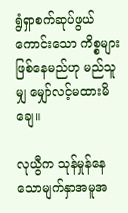ရွံရှာစက်ဆုပ်ဖွယ်ကောင်းသော ကိစ္စများဖြစ်နေမည်ဟု မည်သူမျှ မျှော်လင့်မထားမိချေ။

လုယွီက သုန်မှုန်နေသောမျက်နှာအမူအ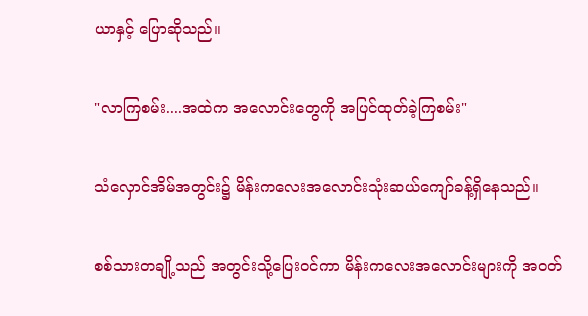ယာနှင့် ပြောဆိုသည်။

"လာကြစမ်း....အထဲက အလောင်းတွေကို အပြင်ထုတ်ခဲ့ကြစမ်း"

သံလှောင်အိမ်အတွင်း၌ မိန်းကလေးအလောင်းသုံးဆယ်ကျော်ခန့်ရှိနေသည်။

စစ်သားတချို့သည် အတွင်းသို့ပြေးဝင်ကာ မိန်းကလေးအလောင်းများကို အဝတ်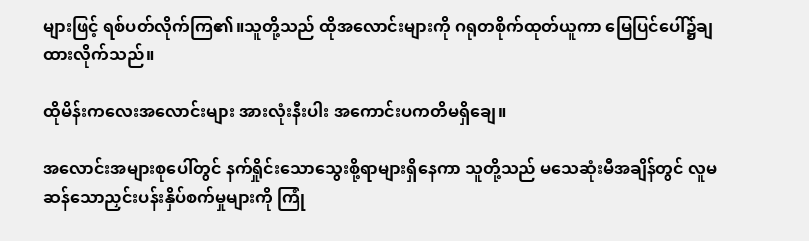များဖြင့် ရစ်ပတ်လိုက်ကြ၏။သူတို့သည် ထိုအလောင်းများကို ဂရုတစိုက်ထုတ်ယူကာ မြေပြင်ပေါ်၌ချထားလိုက်သည်။

ထိုမိန်းကလေးအလောင်းများ အားလုံးနီးပါး အကောင်းပကတိမရှိချေ။

အလောင်းအများစုပေါ်တွင် နက်ရှိုင်းသောသွေးစို့ရာများရှိနေကာ သူတို့သည် မသေဆုံးမီအချိန်တွင် လူမဆန်သောညှင်းပန်းနှိပ်စက်မှုများကို ကြုံ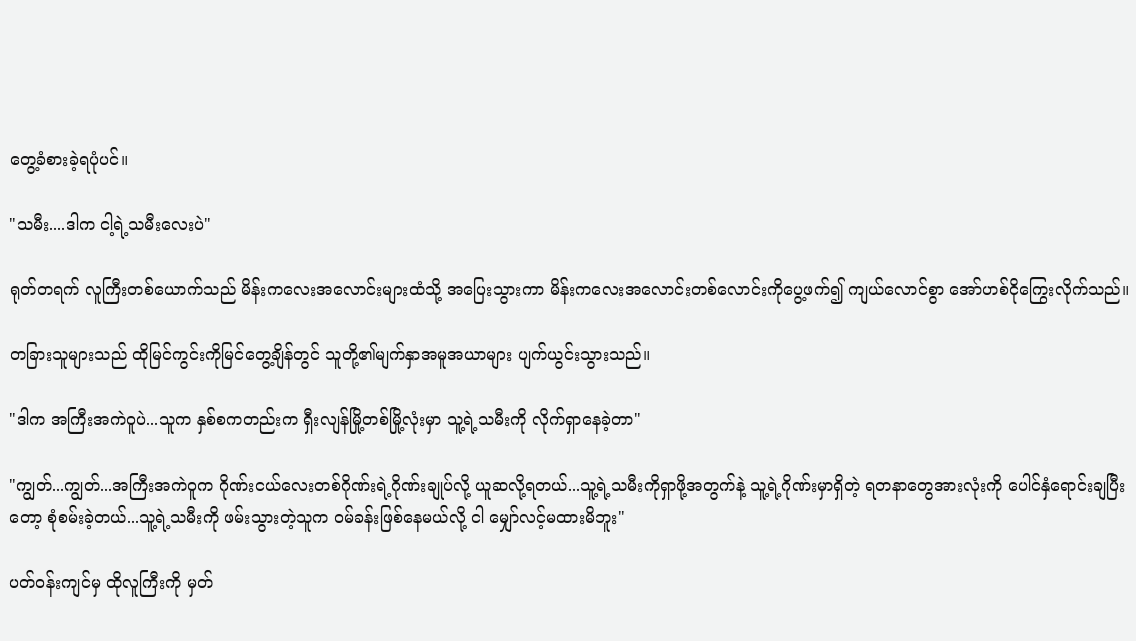တွေ့ခံစားခဲ့ရပုံပင်။

"သမီး....ဒါက ငါ့ရဲ့သမီးလေးပဲ"

ရုတ်တရက် လူကြီးတစ်ယောက်သည် မိန်းကလေးအလောင်းများထံသို့ အပြေးသွားကာ မိန်းကလေးအလောင်းတစ်လောင်းကိုပွေ့ဖက်၍ ကျယ်လောင်စွာ အော်ဟစ်ငိုကြွေးလိုက်သည်။

တခြားသူများသည် ထိုမြင်ကွင်းကိုမြင်တွေ့ချိန်တွင် သူတို့၏မျက်နှာအမူအယာများ ပျက်ယွင်းသွားသည်။

"ဒါက အကြီးအကဲဝူပဲ...သူက နှစ်စကတည်းက ရှီးလျန်မြို့တစ်မြို့လုံးမှာ သူ့ရဲ့သမီးကို လိုက်ရှာနေခဲ့တာ"

"ကျွတ်...ကျွတ်...အကြီးအကဲဝူက ဂိုဏ်းငယ်လေးတစ်ဂိုဏ်းရဲ့ဂိုဏ်းချုပ်လို့ ယူဆလို့ရတယ်...သူ့ရဲ့သမီးကိုရှာဖို့အတွက်နဲ့ သူ့ရဲ့ဂိုဏ်းမှာရှိတဲ့ ရတနာတွေအားလုံးကို ပေါင်နှံရောင်းချပြီးတော့ စုံစမ်းခဲ့တယ်...သူ့ရဲ့သမီးကို ဖမ်းသွားတဲ့သူက ဝမ်ခန်းဖြစ်နေမယ်လို့ ငါ မျှော်လင့်မထားမိဘူး"

ပတ်ဝန်းကျင်မှ ထိုလူကြီးကို မှတ်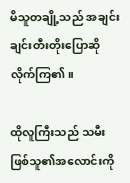မိသူတချို့သည် အချင်းချင်းတီးတိုးပြောဆိုလိုက်ကြ၏။

ထိုလူကြီးသည် သမီးဖြစ်သူ၏အလောင်းကို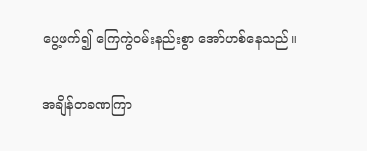ပွေ့ဖက်၍ ကြေကွဲဝမ်းနည်းစွာ အော်ဟစ်နေသည်။

အချိန်တခဏကြာ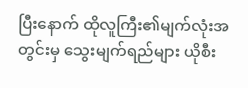ပြီးနောက် ထိုလူကြီး၏မျက်လုံးအတွင်းမှ သွေးမျက်ရည်များ ယိုစီး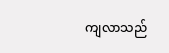ကျလာသည်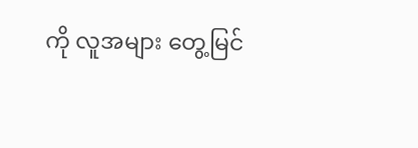ကို လူအများ တွေ့မြင်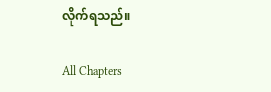လိုက်ရသည်။

All Chapters